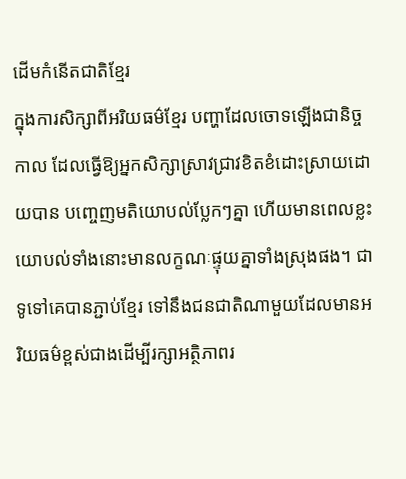ដើមកំនើតជាតិខ្មែរ
ក្នុងការសិក្សាពីអរិយធម៌ខ្មែរ បញ្ហាដែលចោទឡើងជានិច្ចកាល ដែលធ្វើឱ្យអ្នកសិក្សាស្រាវជ្រាវខិតខំដោះស្រាយដោយបាន បញ្ចេញមតិយោបល់ប្លែកៗគ្នា ហើយមានពេលខ្លះយោបល់ទាំងនោះមានលក្ខណៈផ្ទុយគ្នាទាំងស្រុងផង។ ជាទូទៅគេបានភ្ជាប់ខ្មែរ ទៅនឹងជនជាតិណាមួយដែលមានអរិយធម៌ខ្ពស់ជាងដើម្បីរក្សាអត្ថិភាពរ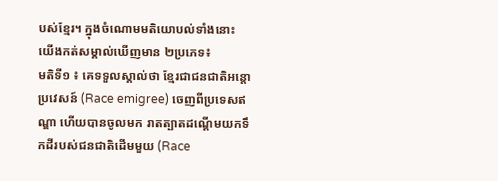បស់ខ្មែរ។ ក្នុងចំណោមមតិយោបល់ទាំងនោះ យើងកត់សម្គាល់ឃើញមាន ២ប្រភេទ៖
មតិទី១ ៖ គេទទួលស្គាល់ថា ខ្មែរជាជនជាតិអន្ដោប្រវេសន៍ (Race emigree) ចេញពីប្រទេសឥណ្ឌា ហើយបានចូលមក រាតត្បាតដណ្ដើមយកទឹកដីរបស់ជនជាតិដើមមួយ (Race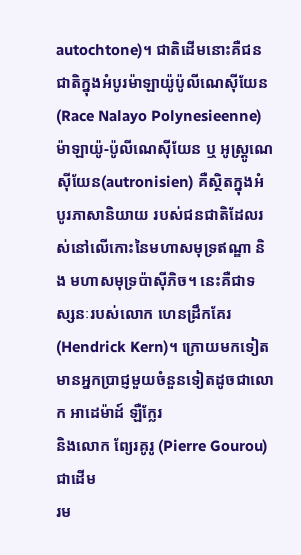autochtone)។ ជាតិដើមនោះគឺជនជាតិក្នុងអំបូរម៉ាឡាយ៉ូប៉ូលីណេស៊ីយែន (Race Nalayo Polynesieenne) ម៉ាឡាយ៉ូ-ប៉ូលីណេស៊ីយែន ឬ អូស្រ្ដូណេស៊ីយែន(autronisien) គឺស្ថិតក្នុងអំបូរភាសានិយាយ របស់ជនជាតិដែលរស់នៅលើកោះនៃមហាសមុទ្រឥណ្ឌា និង មហាសមុទ្រប៉ាស៊ីភិច។ នេះគឺជាទស្សនៈរបស់លោក ហេនដ្រឹកគែរ (Hendrick Kern)។ ក្រោយមកទៀតមានអ្នកប្រាជ្ញមួយចំនួនទៀតដូចជាលោក អាដេម៉ាដ៍ ឡឺក្លែរ
និងលោក ព្យែរគូរូ (Pierre Gourou)ជាដើម
រម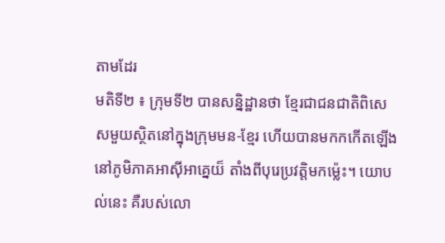តាមដែរ
មតិទី២ ៖ ក្រុមទី២ បានសន្និដ្ឋានថា ខ្មែរជាជនជាតិពិសេសមួយស្ថិតនៅក្នុងក្រុមមន-ខ្មែរ ហើយបានមកកកើតឡើងនៅភូមិភាគអាស៊ីអាគ្នេយ៏ តាំងពីបុរេប្រវត្តិមកម្ល៉េះ។ យោបល់នេះ គឺរបស់លោ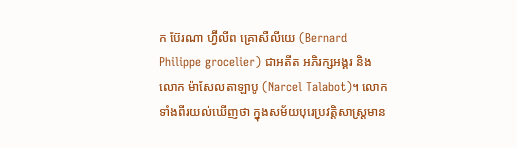ក ប៊ែរណា ហ្វ៊ីលីព គ្រោសឺលីយេ (Bernard Philippe grocelier) ជាអតីត អភិរក្សអង្គរ និង លោក ម៉ាសែលតាឡាបូ (Narcel Talabot)។ លោកទាំងពីរយល់ឃើញថា ក្នុងសម័យបុរេប្រវត្តិសាស្រ្ដមាន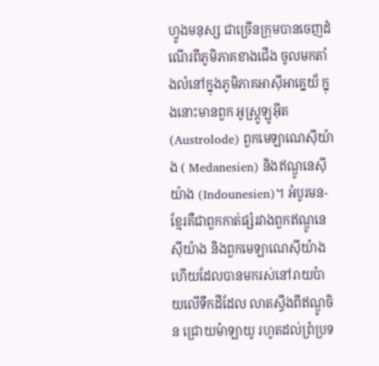ហ្វូងមនុស្ស ជាច្រើនក្រុមបានចេញដំណើរពីភូមិភាគខាងជើង ចូលមកតាំងលំនៅក្នុងភូមិភាគអាស៊ីអាគ្នេយ៏ ក្នុងនោះមានពួក អូស្រ្ដូឡូអ៊ីត(Austrolode) ពួកមេឡាណេស៊ីយ៉ាង ( Medanesien) និងឥណ្ឌូនេស៊ីយ៉ាង (Indounesien)។ អំបូរមន-ខ្មែរគឺជាពួកកាត់ផ្សំរវាងពួកឥណ្ឌូនេស៊ីយ៉ាង និងពួកមេឡាណេស៊ីយ៉ាងហើយដែលបានមករស់នៅរាយប៉ាយលើទឹកដីដែល លាតស្ធឹងពីឥណ្ឌូចិន ជ្រោយម៉ាឡាយូ រហូតដល់ព្រំប្រទ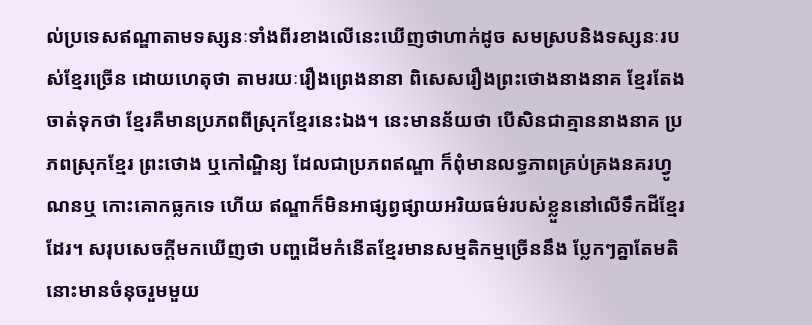ល់ប្រទេសឥណ្ឌាតាមទស្សនៈទាំងពីរខាងលើនេះឃើញថាហាក់ដូច សមស្របនិងទស្សនៈរបស់ខ្មែរច្រើន ដោយហេតុថា តាមរយៈរឿងព្រេងនានា ពិសេសរឿងព្រះថោងនាងនាគ ខ្មែរតែងចាត់ទុកថា ខ្មែរគឺមានប្រភពពីស្រុកខ្មែរនេះឯង។ នេះមានន័យថា បើសិនជាគ្មាននាងនាគ ប្រភពស្រុកខ្មែរ ព្រះថោង ឬកៅណ្ឌិន្យ ដែលជាប្រភពឥណ្ឌា ក៏ពុំមានលទ្ធភាពគ្រប់គ្រងនគរហ្វូណនឬ កោះគោកធ្លកទេ ហើយ ឥណ្ឌាក៏មិនអាផ្សព្វផ្សាយអរិយធម៌របស់ខ្លួននៅលើទឹកដីខ្មែរដែរ។ សរុបសេចក្ដីមកឃើញថា បញ្ហដើមកំនើតខ្មែរមានសម្មតិកម្មច្រើននឹង ប្លែកៗគ្នាតែមតិនោះមានចំនុចរួមមួយ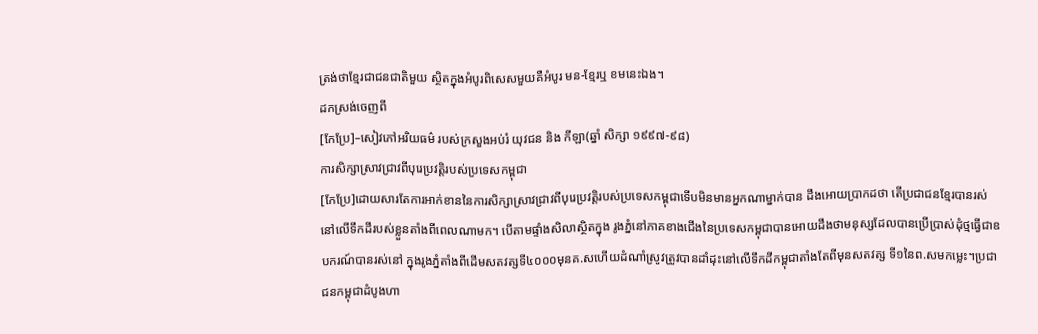ត្រង់ថាខ្មែរជាជនជាតិមួយ ស្ថិតក្នុងអំបូរពិសេសមួយគឺអំបូរ មន-ខ្មែរឬ ខមនេះឯង។
ដកស្រង់ចេញពី
[កែប្រែ]–សៀវភៅអរិយធម៌ របស់ក្រសួងអប់រំ យុវជន និង កីឡា(ឆ្នាំ សិក្សា ១៩៩៧-៩៨)
ការសិក្សាស្រាវជ្រាវពីបុរេប្រវត្តិរបស់ប្រទេសកម្ពុជា
[កែប្រែ]ដោយសារតែការអាក់ខាននៃការសិក្សាស្រាវជ្រាវពីបុរេប្រវត្តិរបស់ប្រទេសកម្ពុជាទើបមិនមានអ្នកណាម្នាក់បាន ដឹងអោយប្រាកដថា តើប្រជាជនខ្មែរបានរស់នៅលើទឹកដីរបស់ខ្លួនតាំងពីពេលណាមក។ បើតាមផ្ទាំងសិលាស្ថិតក្នុង រូងភ្នំនៅភាគខាងជើងនៃប្រទេសកម្ពុជាបានអោយដឹងថាមនុស្សដែលបានប្រើប្រាស់ដុំថ្មធ្វើជាឧបករណ៍បានរស់នៅ ក្នុងរូងភ្នំតាំងពីដើមសតវត្សទី៤០០០មុនគ.សហើយដំណាំស្រូវត្រូវបានដាំដុះនៅលើទឹកដីកម្ពុជាតាំងតែពីមុនសតវត្ស ទី១នៃព.សមកម្លេះ។ប្រជាជនកម្ពុជាដំបូងហា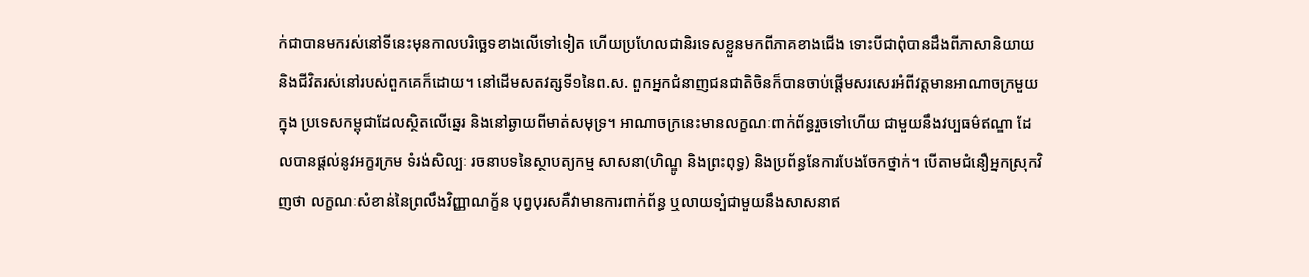ក់ជាបានមករស់នៅទីនេះមុនកាលបរិច្ឆេទខាងលើទៅទៀត ហើយប្រហែលជានិរទេសខ្លួនមកពីភាគខាងជើង ទោះបីជាពុំបានដឹងពីភាសានិយាយ និងជីវិតរស់នៅរបស់ពួកគេក៏ដោយ។ នៅដើមសតវត្សទី១នៃព.ស. ពួកអ្នកជំនាញជនជាតិចិនក៏បានចាប់ផ្តើមសរសេរអំពីវត្តមានអាណាចក្រមួយក្នុង ប្រទេសកម្ពុជាដែលស្ថិតលើឆ្នេរ និងនៅឆ្ងាយពីមាត់សមុទ្រ។ អាណាចក្រនេះមានលក្ខណៈពាក់ព័ន្ធរួចទៅហើយ ជាមួយនឹងវប្បធម៌ឥណ្ឌា ដែលបានផ្តល់នូវអក្ខរក្រម ទំរង់សិល្បៈ រចនាបទនៃស្ថាបត្យកម្ម សាសនា(ហិណ្ឌូ និងព្រះពុទ្ធ) និងប្រព័ន្ធនែការបែងចែកថ្នាក់។ បើតាមជំនឿអ្នកស្រុកវិញថា លក្ខណៈសំខាន់នៃព្រលឹងវិញ្ញាណក្ខ័ន បុព្វបុរសគឺវាមានការពាក់ព័ន្ធ ឬលាយទ្បំជាមួយនឹងសាសនាឥ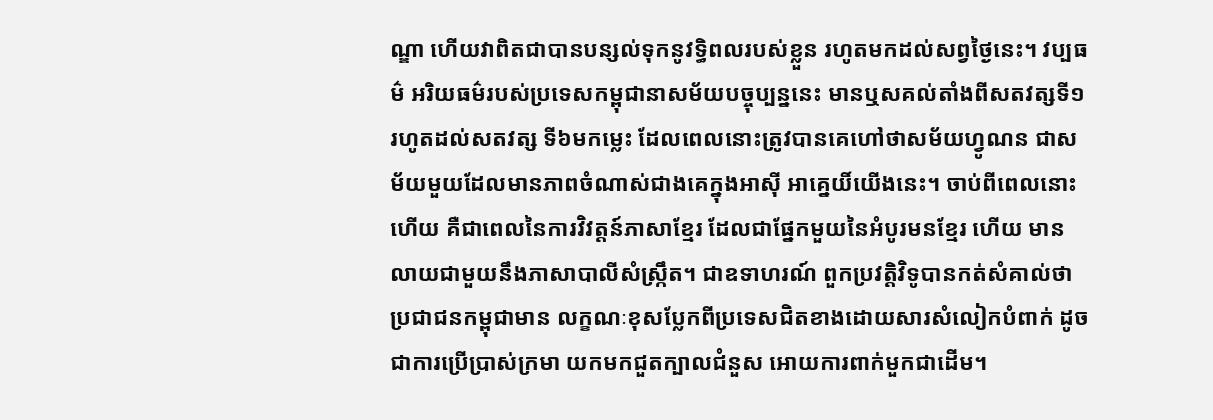ណ្ឌា ហើយវាពិតជាបានបន្សល់ទុកនូវទ្ធិពលរបស់ខ្លួន រហូតមកដល់សព្វថ្ងៃនេះ។ វប្បធម៌ អរិយធម៌របស់ប្រទេសកម្ពុជានាសម័យបច្ចុប្បន្ននេះ មានឬសគល់តាំងពីសតវត្សទី១រហូតដល់សតវត្ស ទី៦មកម្លេះ ដែលពេលនោះត្រូវបានគេហៅថាសម័យហ្វូណន ជាសម័យមួយដែលមានភាពចំណាស់ជាងគេក្នុងអាស៊ី អាគ្នេយិ៍យើងនេះ។ ចាប់ពីពេលនោះហើយ គឺជាពេលនៃការវិវត្តន៍ភាសាខ្មែរ ដែលជាផ្នែកមួយនៃអំបូរមនខ្មែរ ហើយ មានលាយជាមួយនឹងភាសាបាលីសំស្ក្រឹត។ ជាឧទាហរណ៍ ពួកប្រវត្តិវិទូបានកត់សំគាល់ថាប្រជាជនកម្ពុជាមាន លក្ខណៈខុសប្លែកពីប្រទេសជិតខាងដោយសារសំលៀកបំពាក់ ដូចជាការប្រើប្រាស់ក្រមា យកមកជួតក្បាលជំនួស អោយការពាក់មួកជាដើម។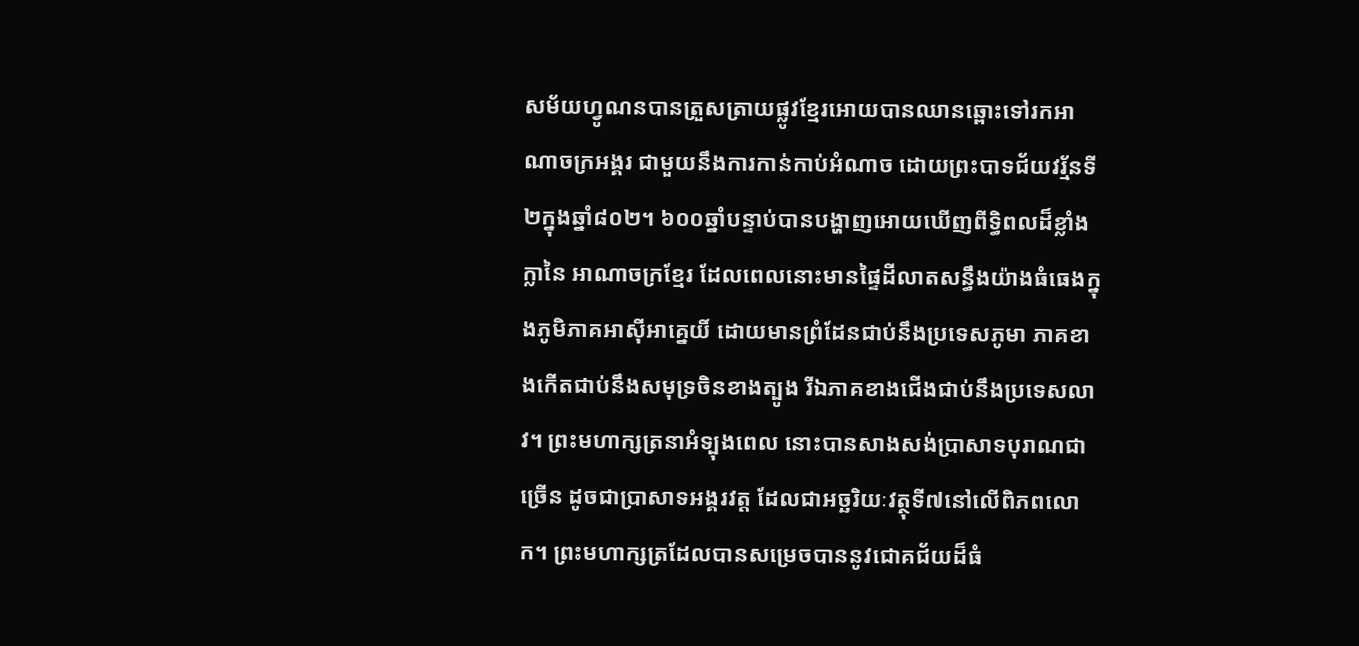សម័យហ្វូណនបានត្រួសត្រាយផ្លូវខ្មែរអោយបានឈានឆ្ពោះទៅរកអាណាចក្រអង្គរ ជាមួយនឹងការកាន់កាប់អំណាច ដោយព្រះបាទជ័យវរ្ម័នទី២ក្នុងឆ្នាំ៨០២។ ៦០០ឆ្នាំបន្ទាប់បានបង្ហាញអោយឃើញពីទ្ធិពលដ៏ខ្លាំងក្លានៃ អាណាចក្រខ្មែរ ដែលពេលនោះមានផ្ទៃដីលាតសន្ធឹងយ៉ាងធំធេងក្នុងភូមិភាគអាស៊ីអាគ្នេយិ៍ ដោយមានព្រំដែនជាប់នឹងប្រទេសភូមា ភាគខាងកើតជាប់នឹងសមុទ្រចិនខាងត្បូង រីឯភាគខាងជើងជាប់នឹងប្រទេសលាវ។ ព្រះមហាក្សត្រនាអំទ្បុងពេល នោះបានសាងសង់ប្រាសាទបុរាណជាច្រើន ដូចជាប្រាសាទអង្គរវត្ត ដែលជាអច្ឆរិយៈវត្ថុទី៧នៅលើពិភពលោក។ ព្រះមហាក្សត្រដែលបានសម្រេចបាននូវជោគជ័យដ៏ធំ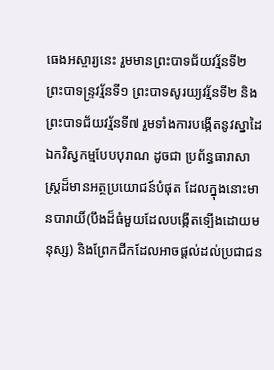ធេងអស្ចារ្យនេះ រួមមានព្រះបាទជ័យវរ្ម័នទី២ ព្រះបាទន្ទ្រវរ្ម័នទី១ ព្រះបាទសូរយ្យវរ្ម័នទី២ និងព្រះបាទជ័យវរ្ម័នទី៧ រួមទាំងការបង្កើតនូវស្នាដៃឯកវិស្វកម្មបែបបុរាណ ដូចជា ប្រព័ន្ធធារាសាស្ត្រដ៏មានអត្ថប្រយោជន៍បំផុត ដែលក្នុងនោះមានបារាយិ៍(បឹងដ៏ធំមួយដែលបង្កើតទ្បើងដោយមនុស្ស) និងព្រែកជីកដែលអាចផ្តល់ដល់ប្រជាជន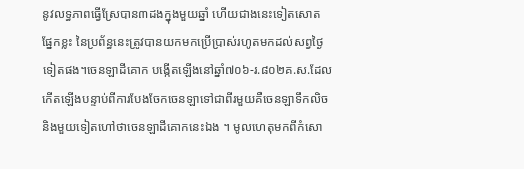នូវលទ្ធភាពធ្វើស្រែបាន៣ដងក្នុងមួយឆ្នាំ ហើយជាងនេះទៀតសោត ផ្នែកខ្លះ នៃប្រព័ន្ធនេះត្រូវបានយកមកប្រើប្រាស់រហូតមកដល់សព្វថ្ងៃទៀតផង។ចេនឡាដីគោក បង្កើតឡើងនៅឆ្នាំ៧០៦-រ.៨០២គ.ស.ដែលកើតឡើងបន្ទាប់ពីការបែងចែកចេនឡាទៅជាពីរមួយគឺចេនឡាទឹកលិច និងមួយទៀតហៅថាចេនឡាដីគោកនេះឯង ។ មូលហេតុមកពីកំសោ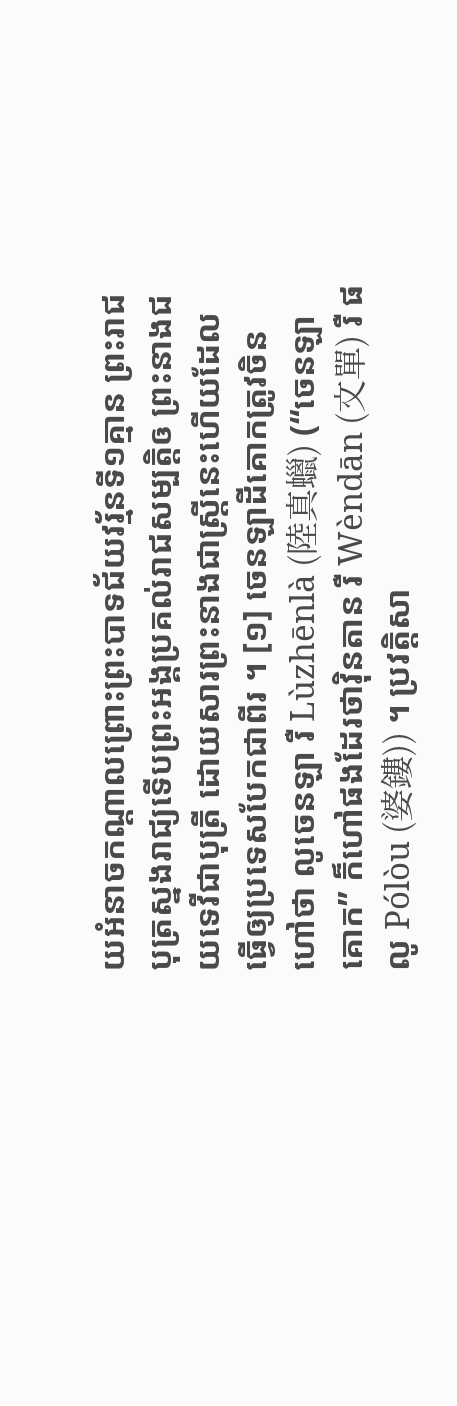យអំនាចកណ្ដាលព្រោះព្រះបាទជ័យវរ្ម័នទី១គ្មាន ព្រះរាជបុត្រស្នងរាជ្យទើបព្រះអង្គប្រគល់រាជសម្បត្តិឲ ព្រះនាងជយទេវីជាបុត្រី ដោយសារព្រះនាងជាស្ត្រីនេះហើយដែលធ្វើឲ្យប្រទេសបែកជាពីរ ។ [១] ចេនឡាដីគោកត្រូវចិនហៅថា លូចេនឡា រឺ Lùzhēnlà (陸真蠟) (“ចេនឡាគោក” ក៏ហៅផងដែរថាវ៉ិនតាន រឺ Wèndān (文單) រឺ ផលូ Pólòu (婆鏤)) ។ ប្រវត្តិសា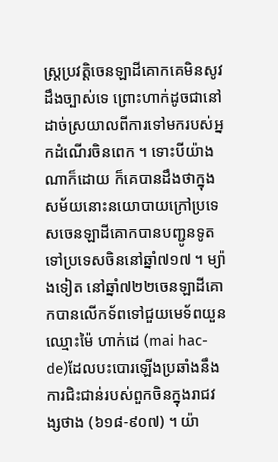ស្ត្រប្រវត្តិចេនឡាដីគោកគេមិនសូវដឹងច្បាស់ទេ ព្រោះហាក់ដូចជានៅដាច់ស្រយាលពីការទៅមករបស់អ្នកដំណើរចិនពេក ។ ទោះបីយ៉ាងណាក៏ដោយ ក៏គេបានដឹងថាក្នុងសម័យនោះនយោបាយក្រៅប្រទេសចេនឡាដីគោកបានបញ្ជូនទូតទៅប្រទេសចិននៅឆ្នាំ៧១៧ ។ ម្យ៉ាងទៀត នៅឆ្នាំ៧២២ចេនឡាដីគោកបានលើកទ័ពទៅជួយមេទ័ពយួនឈ្មោះម៉ៃ ហាក់ដេ (mai hac-de)ដែលបះបោរឡើងប្រឆាំងនឹងការជិះជាន់របស់ពួកចិនក្នុងរាជវង្សថាង (៦១៨-៩០៧) ។ យ៉ា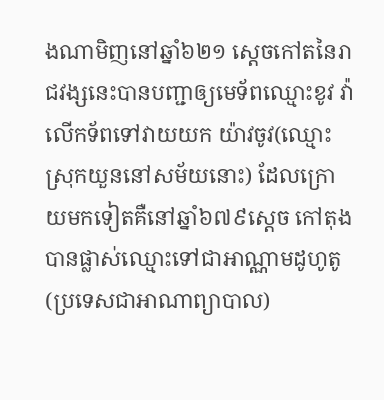ងណាមិញនៅឆ្នាំ៦២១ ស្ដេចកៅតនៃរាជវង្សនេះបានបញ្ជាឲ្យមេទ័ពឈ្មោះខូវ វ៉ា លើកទ័ពទៅវាយយក យ៉ាវចូវ(ឈ្មោះស្រុកយួននៅសម័យនោះ) ដែលក្រោយមកទៀតគឺនៅឆ្នាំ៦៧៩ស្ដេច កៅតុងបានផ្លាស់ឈ្មោះទៅជាអាណ្ណាមដូហូតូ (ប្រទេសជាអាណាព្យាបាល)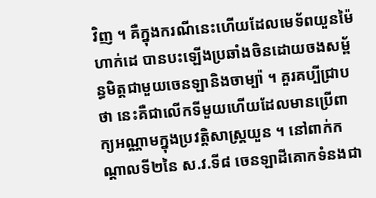វិញ ។ គឺក្នុងករណីនេះហើយដែលមេទ័ពយួនម៉ៃហាក់ដេ បានបះឡើងប្រឆាំងចិនដោយចងសម្ព័ន្ធមិត្តជាមួយចេនឡានិងចាម្ប៉ា ។ គួរគប្បីជ្រាបថា នេះគឺជាលើកទីមួយហើយដែលមានប្រើពាក្យអណ្ណាមក្នុងប្រវត្តិសាស្ត្រយួន ។ នៅពាក់កណ្ដាលទី២នៃ ស.វ.ទី៨ ចេនឡាដីគោកទំនងជា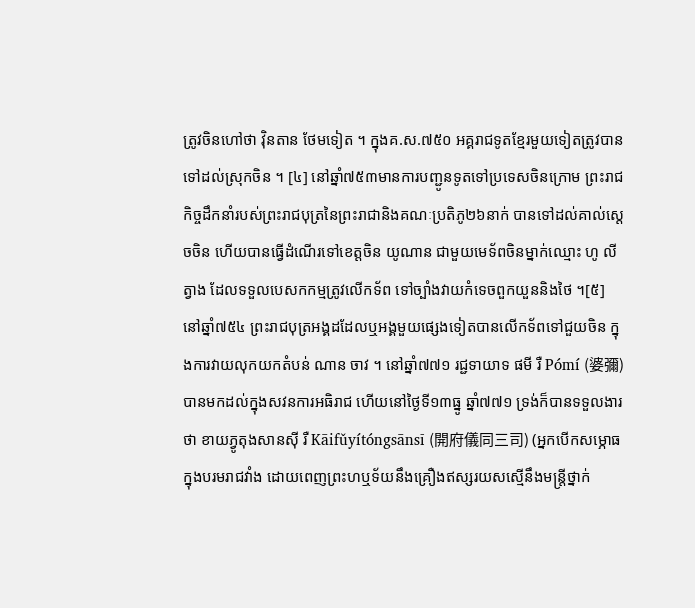ត្រូវចិនហៅថា វ៉ិនតាន ថែមទៀត ។ ក្នុងគ.ស.៧៥០ អគ្គរាជទូតខ្មែរមួយទៀតត្រូវបានទៅដល់ស្រុកចិន ។ [៤] នៅឆ្នាំ៧៥៣មានការបញ្ជូនទូតទៅប្រទេសចិនក្រោម ព្រះរាជកិច្ចដឹកនាំរបស់ព្រះរាជបុត្រនៃព្រះរាជានិងគណៈប្រតិភូ២៦នាក់ បានទៅដល់គាល់ស្ដេចចិន ហើយបានធ្វើដំណើរទៅខេត្តចិន យូណាន ជាមួយមេទ័ពចិនម្នាក់ឈ្មោះ ហូ លីត្វាង ដែលទទួលបេសកកម្មត្រូវលើកទ័ព ទៅច្បាំងវាយកំទេចពួកយួននិងថៃ ។[៥] នៅឆ្នាំ៧៥៤ ព្រះរាជបុត្រអង្គដដែលឬអង្គមួយផ្សេងទៀតបានលើកទ័ពទៅជួយចិន ក្នុងការវាយលុកយកតំបន់ ណាន ចាវ ។ នៅឆ្នាំ៧៧១ រជ្ជទាយាទ ផមី រឺ Pómí (婆彌) បានមកដល់ក្នុងសវនការអធិរាជ ហើយនៅថ្ងៃទី១៣ធ្នូ ឆ្នាំ៧៧១ ទ្រង់ក៏បានទទួលងារថា ខាយភ្វូតុងសានស៊ី រឺ Kāifǔyítóngsānsī (開府儀同三司) (អ្នកបើកសម្ភោធក្នុងបរមរាជវាំង ដោយពេញព្រះហឬទ័យនឹងគ្រឿងឥស្សរយសស្មើនឹងមន្ត្រីថ្នាក់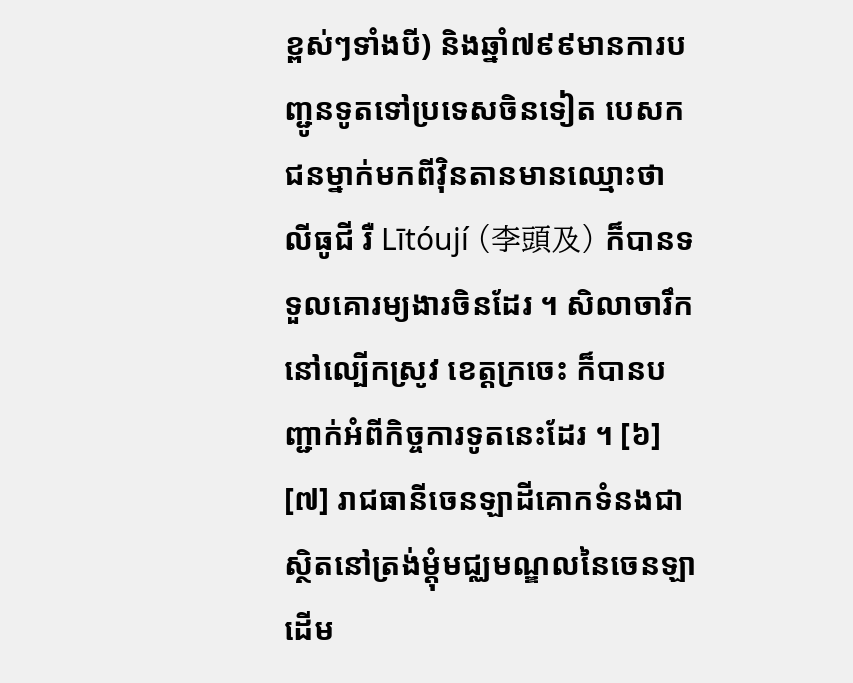ខ្ពស់ៗទាំងបី) និងឆ្នាំ៧៩៩មានការបញ្ជូនទូតទៅប្រទេសចិនទៀត បេសកជនម្នាក់មកពីវ៉ិនតានមានឈ្មោះថា លីធូជី រឺ Lītóují (李頭及) ក៏បានទទួលគោរម្យងារចិនដែរ ។ សិលាចារឹកនៅល្បើកស្រូវ ខេត្តក្រចេះ ក៏បានបញ្ជាក់អំពីកិច្ចការទូតនេះដែរ ។ [៦] [៧] រាជធានីចេនឡាដីគោកទំនងជាស្ថិតនៅត្រង់ម្ដុំមជ្ឈមណ្ឌលនៃចេនឡាដើម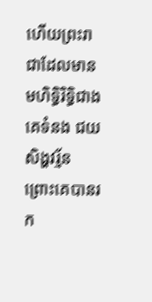ហើយព្រះរាជាដែលមានមហិទ្ធិរិទ្ធិជាងគេទំនង ជយសិង្ហវរ្ម័ន ព្រោះគេបានរក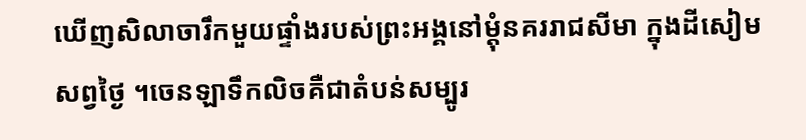ឃើញសិលាចារឹកមួយផ្ទាំងរបស់ព្រះអង្គនៅម្ដុំនគររាជសីមា ក្នុងដីសៀមសព្វថ្ងៃ ។ចេនឡាទឹកលិចគឺជាតំបន់សម្បូរ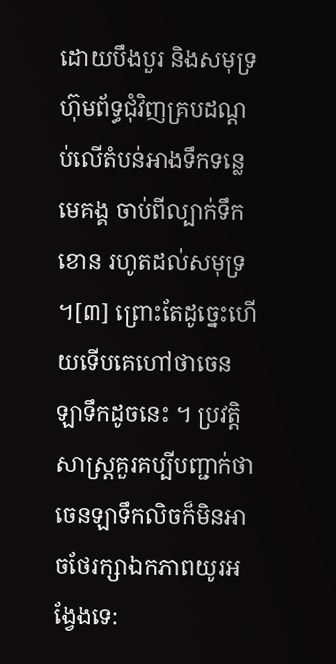ដោយបឹងបួរ និងសមុទ្រហ៊ុមព័ទ្ធជុំវិញគ្របដណ្ដប់លើតំបន់អាងទឹកទន្លេមេគង្គ ចាប់ពីល្បាក់ទឹកខោន រហូតដល់សមុទ្រ ។[៣] ព្រោះតែដូច្នេះហើយទើបគេហៅថាចេនឡាទឹកដូចនេះ ។ ប្រវត្តិសាស្ត្រគួរគប្បីបញ្ជាក់ថាចេនឡាទឹកលិចក៏មិនអាចថែរក្សាឯកភាពយូរអង្វែងទេ: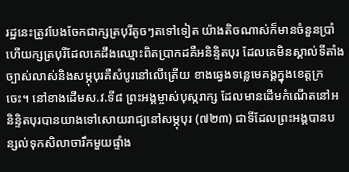រដ្ឋនេះត្រូវបែងចែកជាក្សត្របុរីតូចៗតទៅទៀត យ៉ាងតិចណាស់ក៏មានចំនួនប្រាំហើយក្សត្របុរីដែលគេដឹងឈ្មោះពិតប្រាកដគឺអនិន្ទិតបុរ ដែលគេមិនស្គាល់ទីតាំងច្បាស់លាស់និងសម្ភុបុរគឺសំបូរនៅលើត្រើយ ខាងឆ្វេងទន្លេមេគង្គក្នុងខេត្តក្រចេះ។ នៅខាងដើមស.វ.ទី៨ ព្រះអង្គម្ចាស់បុស្ករាក្ស ដែលមានដើមកំណើតនៅអនិន្ទិតបុរបានយាងទៅសោយរាជ្យនៅសម្ភុបុរ (៧២៣) ជាទីដែលព្រះអង្គបានបន្សល់ទុកសិលាចារឹកមួយផ្ទាំង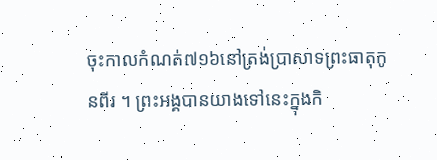ចុះកាលកំណត់៧១៦នៅត្រង់ប្រាសាទព្រះធាតុកូនពីរ ។ ព្រះអង្គបានយាងទៅនេះក្នុងកិ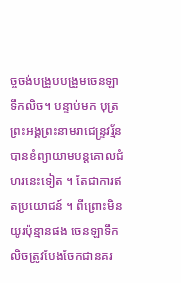ច្ចចង់បង្រួបបង្រួមចេនឡាទឹកលិច។ បន្ទាប់មក បុត្រព្រះអង្គព្រះនាមរាជេន្ទ្រវរ្ម័ន បានខំព្យាយាមបន្តគោលជំហរនេះទៀត ។ តែជាការឥតប្រយោជន៍ ។ ពីព្រោះមិនយូរប៉ុន្មានផង ចេនឡាទឹកលិចត្រូវបែងចែកជានគរ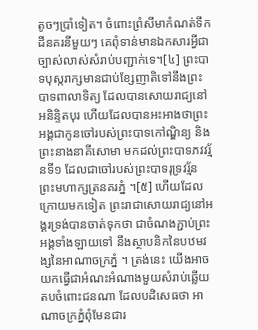តូចៗប្រាំទៀត។ ចំពោះព្រំសីមាកំណត់ទឹកដីនគរនីមួយៗ គេពុំទាន់មានឯកសារអ្វីជាច្បាស់លាស់សំរាប់បញ្ជាក់ទេ។[៤] ព្រះបាទបុស្ករាក្សមានជាប់ខ្សែញាតិទៅនឹងព្រះបាទពាលាទិត្យ ដែលបានសោយរាជ្យនៅអនិន្ទិតបុរ ហើយដែលបានអះអាងថាព្រះអង្គជាកូនចៅរបស់ព្រះបាទកៅណ្ឌិន្យ និងព្រះនាងនាគីសោមា មកដល់ព្រះបាទភវវរ្ម័នទី១ ដែលជាចៅរបស់ព្រះបាទរុទ្រវរ្ម័នព្រះមហាក្សត្រនគរភ្នំ ។[៥] ហើយដែលក្រោយមកទៀត ព្រះរាជាសោយរាជ្យនៅអង្គរទ្រង់បានចាត់ទុកថា ជាចំណងភ្ជាប់ព្រះអង្គទាំងឡាយទៅ នឹងស្ថាបនិកនៃបឋមវង្សនៃអាណាចក្រភ្នំ ។ ត្រង់នេះ យើងអាចយកធ្វើជាអំណះអំណាងមួយសំរាប់ឆ្លើយតបចំពោះជនណា ដែលបដិសេធថា អាណាចក្រភ្នំពុំមែនជារ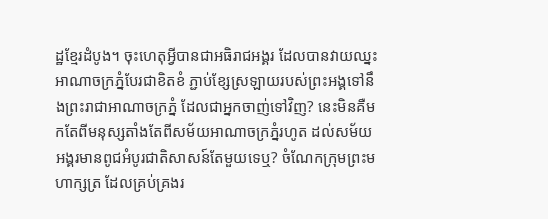ដ្ឋខ្មែរដំបូង។ ចុះហេតុអ្វីបានជាអធិរាជអង្គរ ដែលបានវាយឈ្នះអាណាចក្រភ្នំបែរជាខិតខំ ភ្ជាប់ខ្សែស្រឡាយរបស់ព្រះអង្គទៅនឹងព្រះរាជាអាណាចក្រភ្នំ ដែលជាអ្នកចាញ់ទៅវិញ? នេះមិនគឺមកតែពីមនុស្សតាំងតែពីសម័យអាណាចក្រភ្នំរហូត ដល់សម័យអង្គរមានពូជអំបូរជាតិសាសន៍តែមួយទេឬ? ចំណែកក្រុមព្រះមហាក្សត្រ ដែលគ្រប់គ្រងរ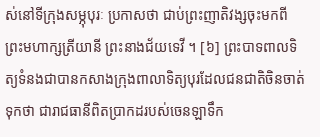ស់នៅទីក្រុងសម្ភុបុរៈ ប្រកាសថា ជាប់ព្រះញាតិវង្សចុះមកពីព្រះមហាក្សត្រីយានី ព្រះនាងជ័យទេវី ។ [៦] ព្រះបាទពាលទិត្យទំនងជាបានកសាងក្រុងពាលាទិត្យបុរដែលជនជាតិចិនចាត់ទុកថា ជារាជធានីពិតប្រាកដរបស់ចេនឡាទឹក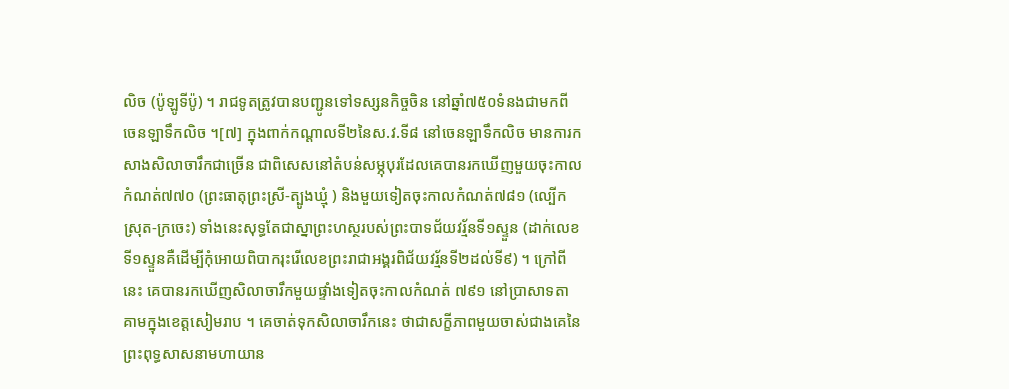លិច (ប៉ូឡូទីប៉ូ) ។ រាជទូតត្រូវបានបញ្ជូនទៅទស្សនកិច្ចចិន នៅឆ្នាំ៧៥០ទំនងជាមកពីចេនឡាទឹកលិច ។[៧] ក្នុងពាក់កណ្ដាលទី២នៃស.វ.ទី៨ នៅចេនឡាទឹកលិច មានការកសាងសិលាចារឹកជាច្រើន ជាពិសេសនៅតំបន់សម្ភុបុរដែលគេបានរកឃើញមួយចុះកាលកំណត់៧៧០ (ព្រះធាតុព្រះស្រី-ត្បូងឃ្មុំ ) និងមួយទៀតចុះកាលកំណត់៧៨១ (ល្បើកស្រុត-ក្រចេះ) ទាំងនេះសុទ្ធតែជាស្នាព្រះហស្ថរបស់ព្រះបាទជ័យវរ្ម័នទី១ស្ទួន (ដាក់លេខទី១ស្ទួនគឺដើម្បីកុំអោយពិបាករុះរើលេខព្រះរាជាអង្គរពិជ័យវរ្ម័នទី២ដល់ទី៩) ។ ក្រៅពីនេះ គេបានរកឃើញសិលាចារឹកមួយផ្ទាំងទៀតចុះកាលកំណត់ ៧៩១ នៅប្រាសាទតាគាមក្នុងខេត្តសៀមរាប ។ គេចាត់ទុកសិលាចារឹកនេះ ថាជាសក្ខីភាពមួយចាស់ជាងគេនៃព្រះពុទ្ធសាសនាមហាយាន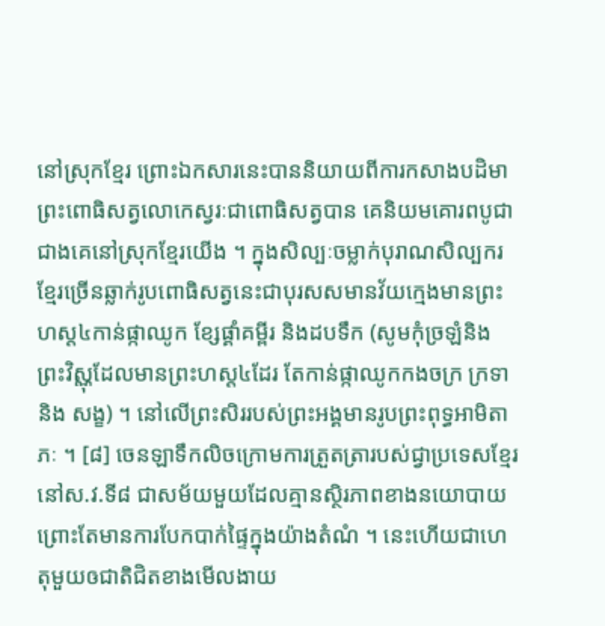នៅស្រុកខ្មែរ ព្រោះឯកសារនេះបាននិយាយពីការកសាងបដិមាព្រះពោធិសត្វលោកេស្វរៈជាពោធិសត្វបាន គេនិយមគោរពបូជាជាងគេនៅស្រុកខ្មែរយើង ។ ក្នុងសិល្បៈចម្លាក់បុរាណសិល្បករខ្មែរច្រើនឆ្លាក់រូបពោធិសត្វនេះជាបុរសសមានវ័យក្មេងមានព្រះហស្ត៤កាន់ផ្កាឈូក ខ្សែផ្គាំគម្ពីរ និងដបទឹក (សូមកុំច្រឡំនិងព្រះវិស្ណុដែលមានព្រះហស្ត៤ដែរ តែកាន់ផ្កាឈូកកងចក្រ ក្រទា និង សង្ខ) ។ នៅលើព្រះសិររបស់ព្រះអង្គមានរូបព្រះពុទ្ធអាមិតាភៈ ។ [៨] ចេនឡាទឹកលិចក្រោមការត្រួតត្រារបស់ជ្វាប្រទេសខ្មែរនៅស.វ.ទី៨ ជាសម័យមួយដែលគ្មានស្ថិរភាពខាងនយោបាយព្រោះតែមានការបែកបាក់ផ្ទៃក្នុងយ៉ាងតំណំ ។ នេះហើយជាហេតុមួយឲជាតិជិតខាងមើលងាយ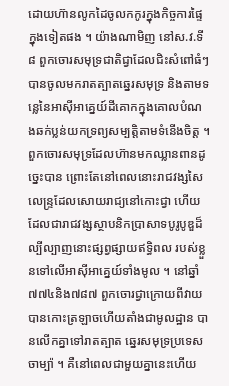ដោយហ៊ានលូកដៃចូលកកូរក្នុងកិច្ចការផ្ទៃក្នុងទៀតផង ។ យ៉ាងណាមិញ នៅស.វ.ទី៨ ពួកចោរសមុទ្រជាតិជ្វាដែលជិះសំពៅធំៗបានចូលមករាតត្បាតឆ្នេរសមុទ្រ និងតាមទន្លេនៃអាស៊ីអាគ្នេយ៍ដីគោកក្នុងគោលបំណងឆក់ប្លន់យកទ្រព្យសម្បត្តិតាមទំនើងចិត្ត ។ ពួកចោរសមុទ្រដែលហ៊ានមកឈ្លានពានដូច្នេះបាន ព្រោះតែនៅពេលនោះរាជវង្សសៃលេន្ទ្រដែលសោយរាជ្យនៅកោះជ្វា ហើយដែលជារាជវង្សស្ថាបនិកប្រាសាទបូរូបូឌួដ៏ល្បីល្បាញនោះផ្សព្វផ្សាយឥទ្ធិពល របស់ខ្លួនទៅលើអាស៊ីអាគ្នេយ៍ទាំងមូល ។ នៅឆ្នាំ៧៧៤និង៧៨៧ ពួកចោរជ្វាក្រោយពីវាយបានកោះត្រឡាចហើយតាំងជាមូលដ្ឋាន បានលើកគ្នាទៅរាតត្បាត ឆ្នេរសមុទ្រប្រទេសចាម្ប៉ា ។ គឺនៅពេលជាមួយគ្នានេះហើយ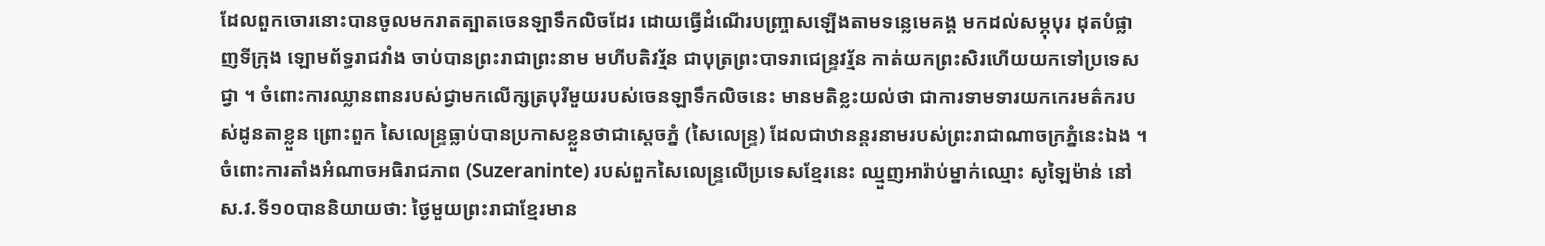ដែលពួកចោរនោះបានចូលមករាតត្បាតចេនឡាទឹកលិចដែរ ដោយធ្វើដំណើរបញ្ច្រាសឡើងតាមទន្លេមេគង្គ មកដល់សម្ភុបុរ ដុតបំផ្លាញទីក្រុង ឡោមព័ទ្ធរាជវាំង ចាប់បានព្រះរាជាព្រះនាម មហីបតិវរ្ម័ន ជាបុត្រព្រះបាទរាជេន្ទ្រវរ្ម័ន កាត់យកព្រះសិរហើយយកទៅប្រទេសជ្វា ។ ចំពោះការឈ្លានពានរបស់ជ្វាមកលើក្សត្របុរីមួយរបស់ចេនឡាទឹកលិចនេះ មានមតិខ្លះយល់ថា ជាការទាមទារយកកេរមត៌ករបស់ដូនតាខ្លួន ព្រោះពួក សៃលេន្ទ្រធ្លាប់បានប្រកាសខ្លួនថាជាស្ដេចភ្នំ (សៃលេន្ទ្រ) ដែលជាឋានន្តរនាមរបស់ព្រះរាជាណាចក្រភ្នំនេះឯង ។ ចំពោះការតាំងអំណាចអធិរាជភាព (Suzeraninte) របស់ពួកសៃលេន្ទ្រលើប្រទេសខ្មែរនេះ ឈ្មួញអារ៉ាប់ម្នាក់ឈ្មោះ សូឡៃម៉ាន់ នៅស.វ.ទី១០បាននិយាយថា: ថ្ងៃមួយព្រះរាជាខ្មែរមាន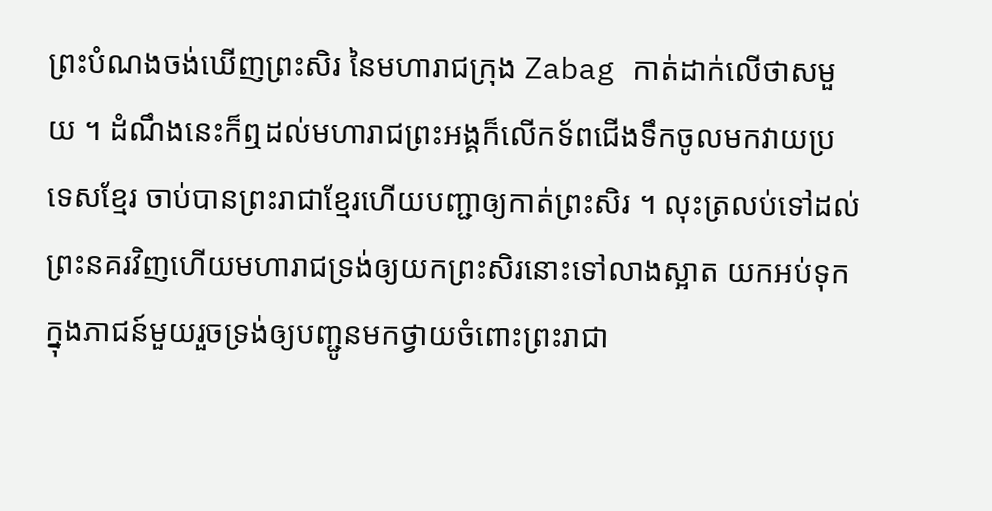ព្រះបំណងចង់ឃើញព្រះសិរ នៃមហារាជក្រុង Zabag កាត់ដាក់លើថាសមួយ ។ ដំណឹងនេះក៏ឮដល់មហារាជព្រះអង្គក៏លើកទ័ពជើងទឹកចូលមកវាយប្រទេសខ្មែរ ចាប់បានព្រះរាជាខ្មែរហើយបញ្ជាឲ្យកាត់ព្រះសិរ ។ លុះត្រលប់ទៅដល់ព្រះនគរវិញហើយមហារាជទ្រង់ឲ្យយកព្រះសិរនោះទៅលាងស្អាត យកអប់ទុកក្នុងភាជន៍មួយរួចទ្រង់ឲ្យបញ្ជូនមកថ្វាយចំពោះព្រះរាជា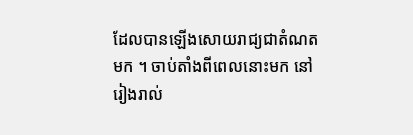ដែលបានឡើងសោយរាជ្យជាតំណតមក ។ ចាប់តាំងពីពេលនោះមក នៅរៀងរាល់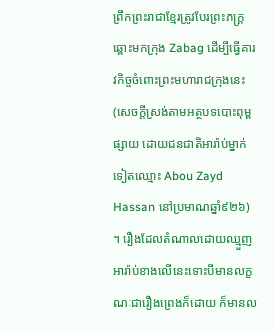ព្រឹកព្រះរាជាខ្មែរត្រូវបែរព្រះភក្ត្រឆ្ពោះមកក្រុង Zabag ដើម្បីធ្វើគារវកិច្ចចំពោះព្រះមហារាជក្រុងនេះ (សេចក្ដីស្រង់តាមអត្ថបទបោះពុម្ពផ្សាយ ដោយជនជាតិអារ៉ាប់ម្នាក់ទៀតឈ្មោះ Abou Zayd Hassan នៅប្រមាណឆ្នាំ៩២៦) ។ រឿងដែលតំណាលដោយឈ្មួញអារ៉ាប់ខាងលើនេះទោះបីមានលក្ខណៈជារឿងព្រេងក៏ដោយ ក៏មានល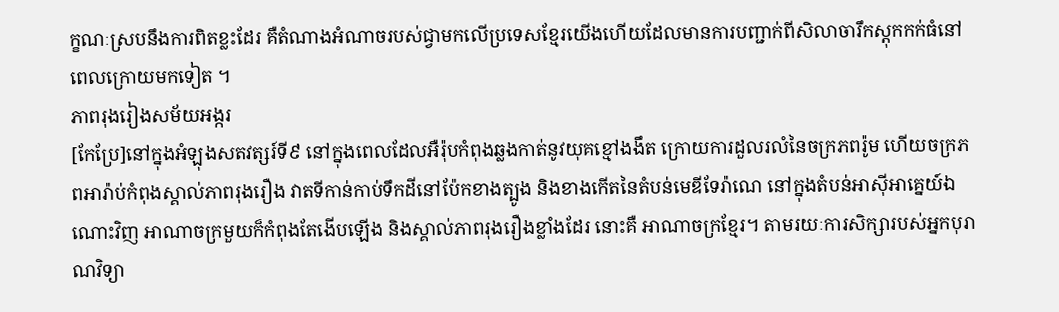ក្ខណៈស្របនឹងការពិតខ្លះដែរ គឺតំណាងអំណាចរបស់ជ្វាមកលើប្រទេសខ្មែរយើងហើយដែលមានការបញ្ជាក់ពីសិលាចារឹកស្ដុកកក់ធំនៅពេលក្រោយមកទៀត ។
ភាពរុងរៀងសម័យអង្ករ
[កែប្រែ]នៅក្នុងអំឡុងសតវត្សរ៍ទី៩ នៅក្នុងពេលដែលអឺរ៉ុបកំពុងឆ្លងកាត់នូវយុគខ្មៅងងឹត ក្រោយការដួលរលំនៃចក្រភពរ៉ូម ហើយចក្រភពអារ៉ាប់កំពុងស្គាល់ភាពរុងរឿង វាតទីកាន់កាប់ទឹកដីនៅប៉ែកខាងត្បូង និងខាងកើតនៃតំបន់មេឌីទែរ៉ាណេ នៅក្នុងតំបន់អាស៊ីអាគ្នេយ៍ឯណោះវិញ អាណាចក្រមួយក៏កំពុងតែងើបឡើង និងស្គាល់ភាពរុងរឿងខ្លាំងដែរ នោះគឺ អាណាចក្រខ្មែរ។ តាមរយៈការសិក្សារបស់អ្នកបុរាណវិទ្យា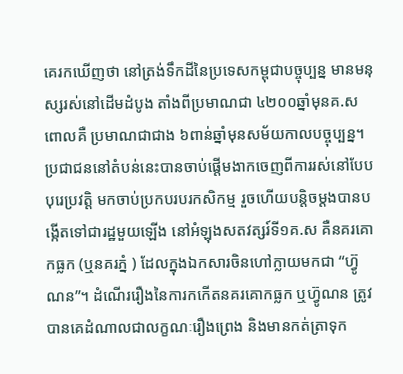គេរកឃើញថា នៅត្រង់ទឹកដីនៃប្រទេសកម្ពុជាបច្ចុប្បន្ន មានមនុស្សរស់នៅដើមដំបូង តាំងពីប្រមាណជា ៤២០០ឆ្នាំមុនគ.ស ពោលគឺ ប្រមាណជាជាង ៦ពាន់ឆ្នាំមុនសម័យកាលបច្ចុប្បន្ន។ ប្រជាជននៅតំបន់នេះបានចាប់ផ្តើមងាកចេញពីការរស់នៅបែបបុរេប្រវត្តិ មកចាប់ប្រកបរបរកសិកម្ម រួចហើយបន្តិចម្តងបានបង្កើតទៅជារដ្ឋមួយឡើង នៅអំឡុងសតវត្សរ៍ទី១គ.ស គឺនគរគោកធ្លក (ឬនគរភ្នំ ) ដែលក្នុងឯកសារចិនហៅក្លាយមកជា “ហ៊្វូណន”។ ដំណើររឿងនៃការកកើតនគរគោកធ្លក ឬហ៊្វូណន ត្រូវបានគេដំណាលជាលក្ខណៈរឿងព្រេង និងមានកត់ត្រាទុក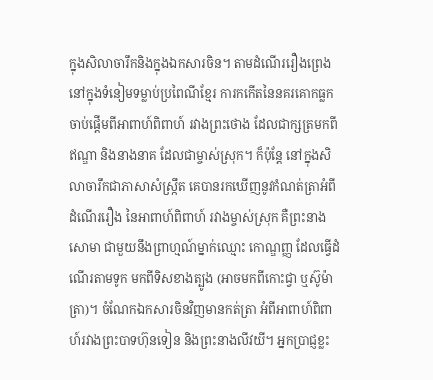ក្នុងសិលាចារឹកនិងក្នុងឯកសារចិន។ តាមដំណើររឿងព្រេង នៅក្នុងទំនៀមទម្លាប់ប្រពៃណីខ្មែរ ការកកើតនៃនគរគោកធ្លក ចាប់ផ្តើមពីអាពាហ៍ពិពាហ៍ រវាងព្រះថោង ដែលជាក្សត្រមកពីឥណ្ឌា និងនាងនាគ ដែលជាម្ចាស់ស្រុក។ ក៏ប៉ុន្តែ នៅក្នុងសិលាចារឹកជាភាសាសំស្ក្រឹត គេបានរកឃើញនូវកំណត់ត្រាអំពីដំណើររឿង នៃអាពាហ៍ពិពាហ៍ រវាងម្ចាស់ស្រុក គឺព្រះនាងសោមា ជាមួយនឹងព្រាហ្មណ៍ម្នាក់ឈ្មោះ កោណ្ឌញ្ញ ដែលធ្វើដំណើរតាមទូក មកពីទិសខាងត្បូង (អាចមកពីកោះជ្វា ឬស៊ូម៉ាត្រា)។ ចំណែកឯកសារចិនវិញមានកត់ត្រា អំពីអាពាហ៍ពិពាហ៍រវាងព្រះបាទហ៊ុនទៀន និងព្រះនាងលីវយី។ អ្នកប្រាជ្ញខ្លះ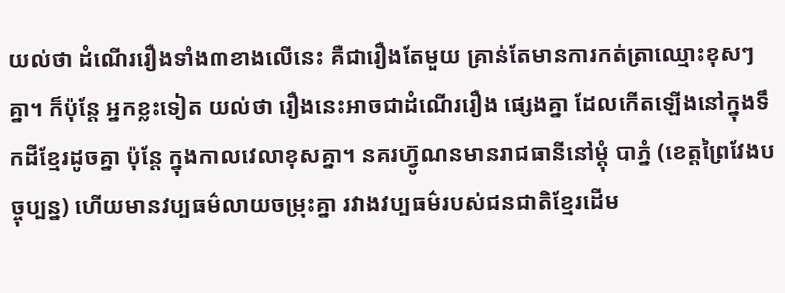យល់ថា ដំណើររឿងទាំង៣ខាងលើនេះ គឺជារឿងតែមួយ គ្រាន់តែមានការកត់ត្រាឈ្មោះខុសៗគ្នា។ ក៏ប៉ុន្តែ អ្នកខ្លះទៀត យល់ថា រឿងនេះអាចជាដំណើររឿង ផ្សេងគ្នា ដែលកើតឡើងនៅក្នុងទឹកដីខ្មែរដូចគ្នា ប៉ុន្តែ ក្នុងកាលវេលាខុសគ្នា។ នគរហ៊្វូណនមានរាជធានីនៅម្តុំ បាភ្នំ (ខេត្តព្រៃវែងបច្ចុប្បន្ន) ហើយមានវប្បធម៌លាយចម្រុះគ្នា រវាងវប្បធម៌របស់ជនជាតិខ្មែរដើម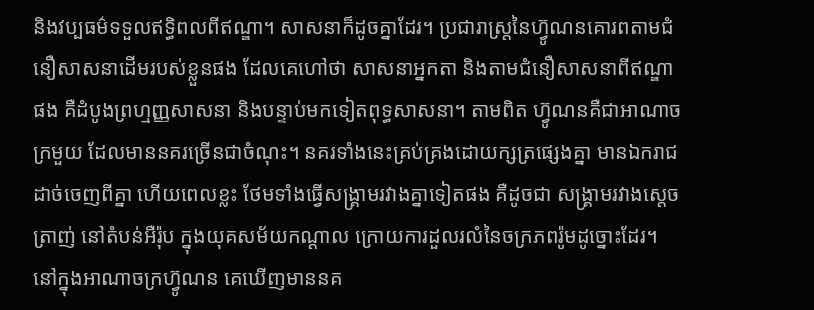និងវប្បធម៌ទទួលឥទ្ធិពលពីឥណ្ឌា។ សាសនាក៏ដូចគ្នាដែរ។ ប្រជារាស្រ្តនៃហ៊្វូណនគោរពតាមជំនឿសាសនាដើមរបស់ខ្លួនផង ដែលគេហៅថា សាសនាអ្នកតា និងតាមជំនឿសាសនាពីឥណ្ឌាផង គឺដំបូងព្រហ្មញ្ញសាសនា និងបន្ទាប់មកទៀតពុទ្ធសាសនា។ តាមពិត ហ៊្វូណនគឺជាអាណាចក្រមួយ ដែលមាននគរច្រើនជាចំណុះ។ នគរទាំងនេះគ្រប់គ្រងដោយក្សត្រផ្សេងគ្នា មានឯករាជដាច់ចេញពីគ្នា ហើយពេលខ្លះ ថែមទាំងធ្វើសង្រ្គាមរវាងគ្នាទៀតផង គឺដូចជា សង្រ្គាមរវាងស្តេចត្រាញ់ នៅតំបន់អឺរ៉ុប ក្នុងយុគសម័យកណ្តាល ក្រោយការដួលរលំនៃចក្រភពរ៉ូមដូច្នោះដែរ។ នៅក្នុងអាណាចក្រហ៊្វូណន គេឃើញមាននគ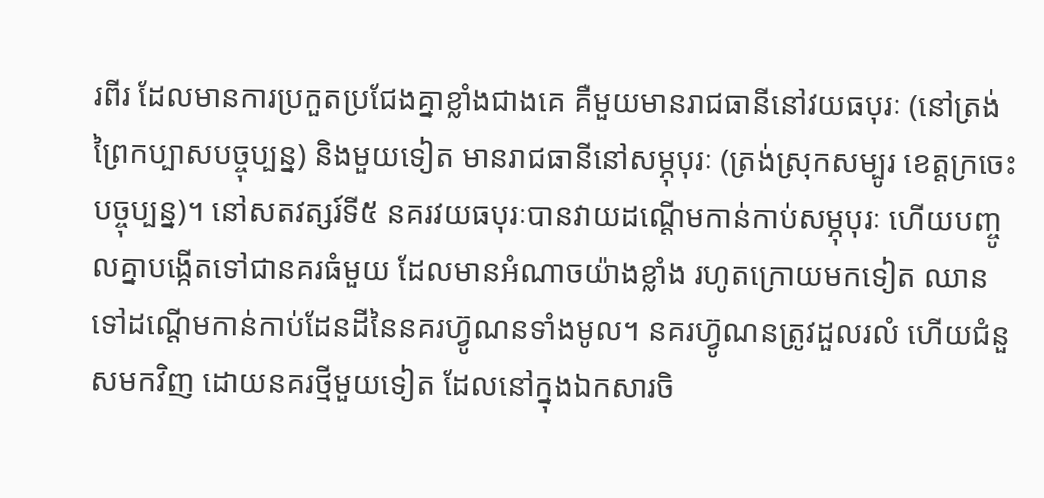រពីរ ដែលមានការប្រកួតប្រជែងគ្នាខ្លាំងជាងគេ គឺមួយមានរាជធានីនៅវយធបុរៈ (នៅត្រង់ព្រៃកប្បាសបច្ចុប្បន្ន) និងមួយទៀត មានរាជធានីនៅសម្ភុបុរៈ (ត្រង់ស្រុកសម្បូរ ខេត្តក្រចេះបច្ចុប្បន្ន)។ នៅសតវត្សរ៍ទី៥ នគរវយធបុរៈបានវាយដណ្តើមកាន់កាប់សម្ភុបុរៈ ហើយបញ្ចូលគ្នាបង្កើតទៅជានគរធំមួយ ដែលមានអំណាចយ៉ាងខ្លាំង រហូតក្រោយមកទៀត ឈានទៅដណ្តើមកាន់កាប់ដែនដីនៃនគរហ៊្វូណនទាំងមូល។ នគរហ៊្វូណនត្រូវដួលរលំ ហើយជំនួសមកវិញ ដោយនគរថ្មីមួយទៀត ដែលនៅក្នុងឯកសារចិ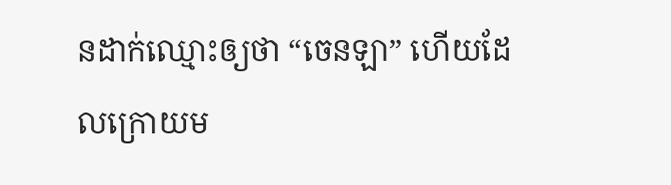នដាក់ឈ្មោះឲ្យថា “ចេនឡា” ហើយដែលក្រោយម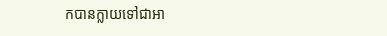កបានក្លាយទៅជាអា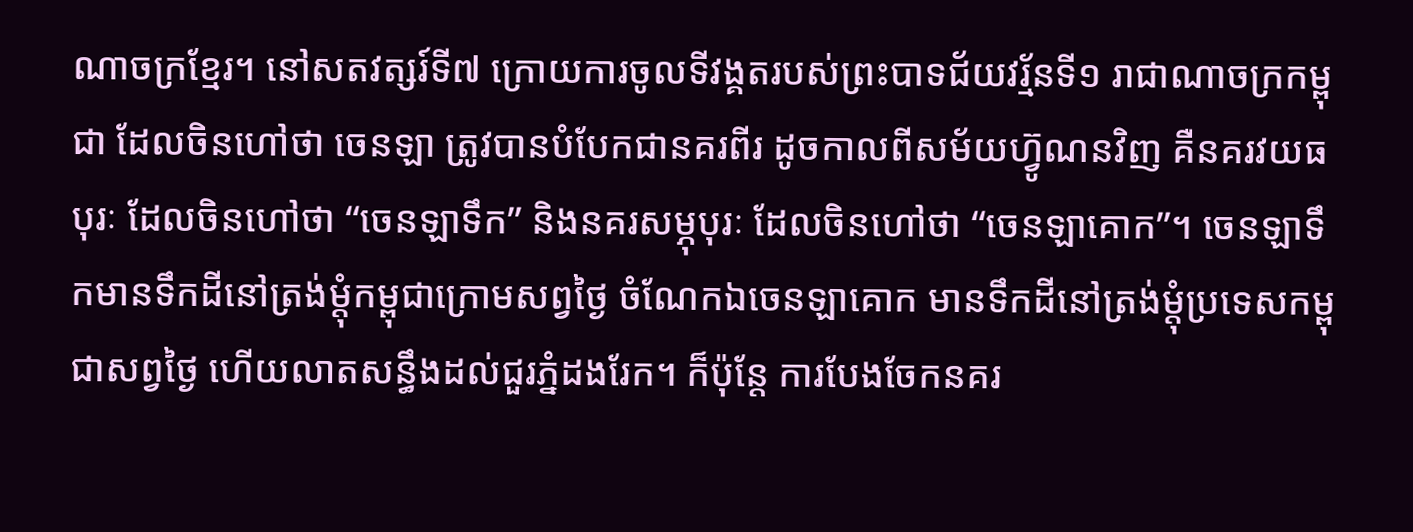ណាចក្រខ្មែរ។ នៅសតវត្សរ៍ទី៧ ក្រោយការចូលទីវង្គតរបស់ព្រះបាទជ័យវរ្ម័នទី១ រាជាណាចក្រកម្ពុជា ដែលចិនហៅថា ចេនឡា ត្រូវបានបំបែកជានគរពីរ ដូចកាលពីសម័យហ៊្វូណនវិញ គឺនគរវយធបុរៈ ដែលចិនហៅថា “ចេនឡាទឹក” និងនគរសម្ភុបុរៈ ដែលចិនហៅថា “ចេនឡាគោក”។ ចេនឡាទឹកមានទឹកដីនៅត្រង់ម្តុំកម្ពុជាក្រោមសព្វថ្ងៃ ចំណែកឯចេនឡាគោក មានទឹកដីនៅត្រង់ម្តុំប្រទេសកម្ពុជាសព្វថ្ងៃ ហើយលាតសន្ធឹងដល់ជួរភ្នំដងរែក។ ក៏ប៉ុន្តែ ការបែងចែកនគរ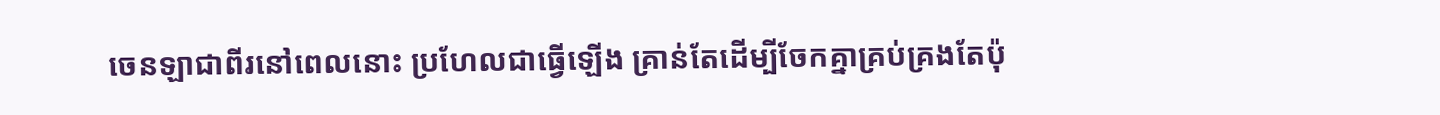ចេនឡាជាពីរនៅពេលនោះ ប្រហែលជាធ្វើឡើង គ្រាន់តែដើម្បីចែកគ្នាគ្រប់គ្រងតែប៉ុ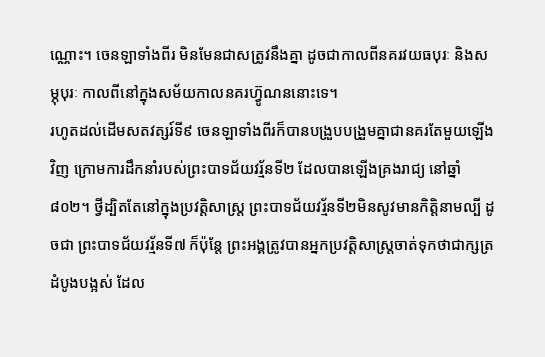ណ្ណោះ។ ចេនឡាទាំងពីរ មិនមែនជាសត្រូវនឹងគ្នា ដូចជាកាលពីនគរវយធបុរៈ និងសម្ភុបុរៈ កាលពីនៅក្នុងសម័យកាលនគរហ៊្វូណននោះទេ។
រហូតដល់ដើមសតវត្សរ៍ទី៩ ចេនឡាទាំងពីរក៏បានបង្រួបបង្រួមគ្នាជានគរតែមួយឡើងវិញ ក្រោមការដឹកនាំរបស់ព្រះបាទជ័យវរ្ម័នទី២ ដែលបានឡើងគ្រងរាជ្យ នៅឆ្នាំ៨០២។ ថ្វីដ្បិតតែនៅក្នុងប្រវត្តិសាស្រ្ត ព្រះបាទជ័យវរ្ម័នទី២មិនសូវមានកិត្តិនាមល្បី ដូចជា ព្រះបាទជ័យវរ្ម័នទី៧ ក៏ប៉ុន្តែ ព្រះអង្គត្រូវបានអ្នកប្រវត្តិសាស្រ្តចាត់ទុកថាជាក្សត្រដំបូងបង្អស់ ដែល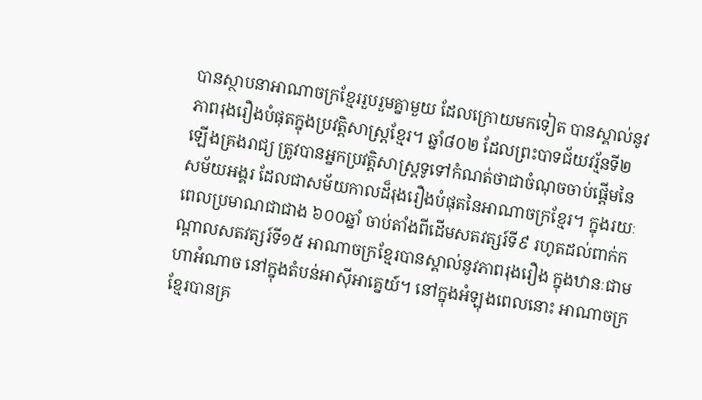បានស្ថាបនាអាណាចក្រខ្មែររួបរួមគ្នាមួយ ដែលក្រោយមកទៀត បានស្គាល់នូវភាពរុងរឿងបំផុតក្នុងប្រវត្តិសាស្រ្តខ្មែរ។ ឆ្នាំ៨០២ ដែលព្រះបាទជ័យវរ្ម័នទី២ ឡើងគ្រងរាជ្យ ត្រូវបានអ្នកប្រវត្តិសាស្រ្តទូទៅកំណត់ថាជាចំណុចចាប់ផ្តើមនៃសម័យអង្គរ ដែលជាសម័យកាលដ៏រុងរឿងបំផុតនៃអាណាចក្រខ្មែរ។ ក្នុងរយៈពេលប្រមាណជាជាង ៦០០ឆ្នាំ ចាប់តាំងពីដើមសតវត្សរ៍ទី៩ រហូតដល់ពាក់កណ្តាលសតវត្សរ៍ទី១៥ អាណាចក្រខ្មែរបានស្គាល់នូវភាពរុងរឿង ក្នុងឋានៈជាមហាអំណាច នៅក្នុងតំបន់អាស៊ីអាគ្នេយ៍។ នៅក្នុងអំឡុងពេលនោះ អាណាចក្រខ្មែរបានគ្រ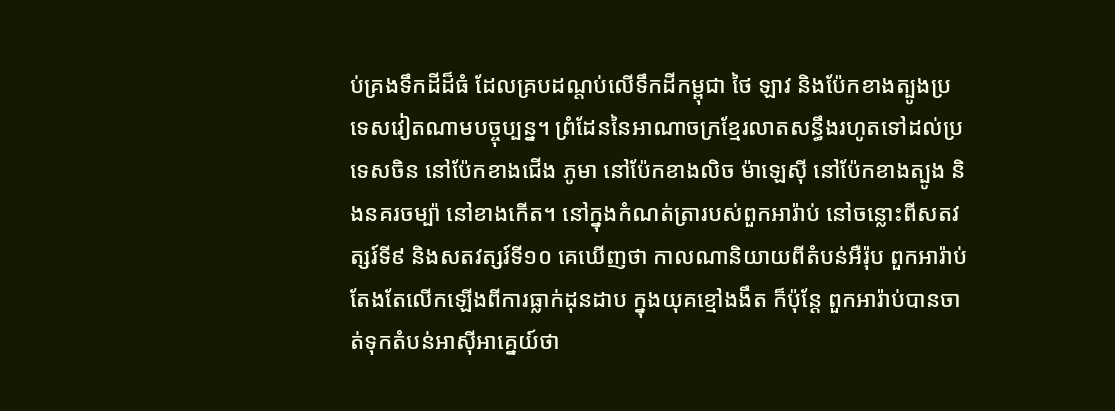ប់គ្រងទឹកដីដ៏ធំ ដែលគ្របដណ្តប់លើទឹកដីកម្ពុជា ថៃ ឡាវ និងប៉ែកខាងត្បូងប្រទេសវៀតណាមបច្ចុប្បន្ន។ ព្រំដែននៃអាណាចក្រខ្មែរលាតសន្ធឹងរហូតទៅដល់ប្រទេសចិន នៅប៉ែកខាងជើង ភូមា នៅប៉ែកខាងលិច ម៉ាឡេស៊ី នៅប៉ែកខាងត្បូង និងនគរចម្ប៉ា នៅខាងកើត។ នៅក្នុងកំណត់ត្រារបស់ពួកអារ៉ាប់ នៅចន្លោះពីសតវត្សរ៍ទី៩ និងសតវត្សរ៍ទី១០ គេឃើញថា កាលណានិយាយពីតំបន់អឺរ៉ុប ពួកអារ៉ាប់តែងតែលើកឡើងពីការធ្លាក់ដុនដាប ក្នុងយុគខ្មៅងងឹត ក៏ប៉ុន្តែ ពួកអារ៉ាប់បានចាត់ទុកតំបន់អាស៊ីអាគ្នេយ៍ថា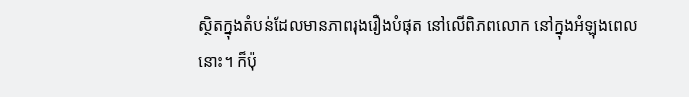ស្ថិតក្នុងតំបន់ដែលមានភាពរុងរឿងបំផុត នៅលើពិភពលោក នៅក្នុងអំឡុងពេលនោះ។ ក៏ប៉ុ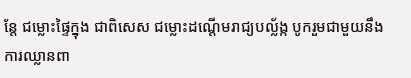ន្តែ ជម្លោះផ្ទៃក្នុង ជាពិសេស ជម្លោះដណ្តើមរាជ្យបល្ល័ង្ក បូករួមជាមួយនឹងការឈ្លានពា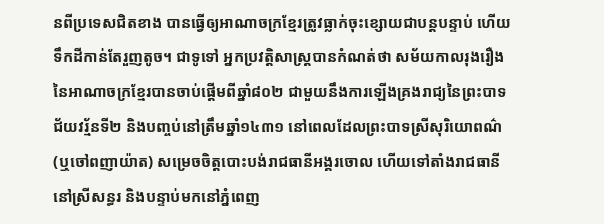នពីប្រទេសជិតខាង បានធ្វើឲ្យអាណាចក្រខ្មែរត្រូវធ្លាក់ចុះខ្សោយជាបន្តបន្ទាប់ ហើយទឹកដីកាន់តែរួញតូច។ ជាទូទៅ អ្នកប្រវត្តិសាស្រ្តបានកំណត់ថា សម័យកាលរុងរឿងនៃអាណាចក្រខ្មែរបានចាប់ផ្តើមពីឆ្នាំ៨០២ ជាមួយនឹងការឡើងគ្រងរាជ្យនៃព្រះបាទជ័យវរ្ម័នទី២ និងបញ្ចប់នៅត្រឹមឆ្នាំ១៤៣១ នៅពេលដែលព្រះបាទស្រីសុរិយោពណ៌ (ឬចៅពញាយ៉ាត) សម្រេចចិត្តបោះបង់រាជធានីអង្គរចោល ហើយទៅតាំងរាជធានីនៅស្រីសន្ធរ និងបន្ទាប់មកនៅភ្នំពេញ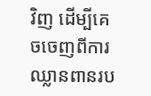វិញ ដើម្បីគេចចេញពីការឈ្លានពានរប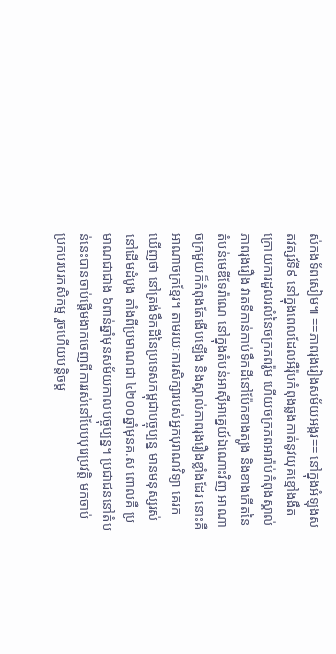ស់កងទ័ពសៀម៕ ==ភាពរុងរៀងសម័យអង្ករ== នៅក្នុងអំឡុងសតវត្សរ៍ទី៩ នៅក្នុងពេលដែលអឺរ៉ុបកំពុងឆ្លងកាត់នូវយុគខ្មៅងងឹត ក្រោយការដួលរលំនៃចក្រភពរ៉ូម ហើយចក្រភពអារ៉ាប់កំពុងស្គាល់ភាពរុងរឿង វាតទីកាន់កាប់ទឹកដីនៅប៉ែកខាងត្បូង និងខាងកើតនៃតំបន់មេឌីទែរ៉ាណេ នៅក្នុងតំបន់អាស៊ីអាគ្នេយ៍ឯណោះវិញ អាណាចក្រមួយក៏កំពុងតែងើបឡើង និងស្គាល់ភាពរុងរឿងខ្លាំងដែរ នោះគឺ អាណាចក្រខ្មែរ។ តាមរយៈការសិក្សារបស់អ្នកបុរាណវិទ្យា គេរកឃើញថា នៅត្រង់ទឹកដីនៃប្រទេសកម្ពុជាបច្ចុប្បន្ន មានមនុស្សរស់នៅដើមដំបូង តាំងពីប្រមាណជា ៤២០០ឆ្នាំមុនគ.ស ពោលគឺ ប្រមាណជាជាង ៦ពាន់ឆ្នាំមុនសម័យកាលបច្ចុប្បន្ន។ ប្រជាជននៅតំបន់នេះបានចាប់ផ្តើមងាកចេញពីការរស់នៅបែបបុរេប្រវត្តិ មកចាប់ប្រកបរបរកសិកម្ម រួចហើយបន្តិចម្ត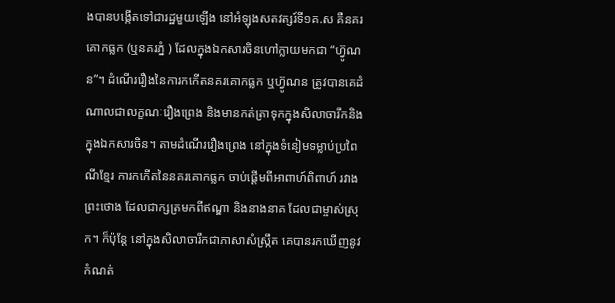ងបានបង្កើតទៅជារដ្ឋមួយឡើង នៅអំឡុងសតវត្សរ៍ទី១គ.ស គឺនគរគោកធ្លក (ឬនគរភ្នំ ) ដែលក្នុងឯកសារចិនហៅក្លាយមកជា “ហ៊្វូណន”។ ដំណើររឿងនៃការកកើតនគរគោកធ្លក ឬហ៊្វូណន ត្រូវបានគេដំណាលជាលក្ខណៈរឿងព្រេង និងមានកត់ត្រាទុកក្នុងសិលាចារឹកនិងក្នុងឯកសារចិន។ តាមដំណើររឿងព្រេង នៅក្នុងទំនៀមទម្លាប់ប្រពៃណីខ្មែរ ការកកើតនៃនគរគោកធ្លក ចាប់ផ្តើមពីអាពាហ៍ពិពាហ៍ រវាងព្រះថោង ដែលជាក្សត្រមកពីឥណ្ឌា និងនាងនាគ ដែលជាម្ចាស់ស្រុក។ ក៏ប៉ុន្តែ នៅក្នុងសិលាចារឹកជាភាសាសំស្ក្រឹត គេបានរកឃើញនូវកំណត់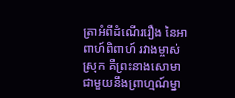ត្រាអំពីដំណើររឿង នៃអាពាហ៍ពិពាហ៍ រវាងម្ចាស់ស្រុក គឺព្រះនាងសោមា ជាមួយនឹងព្រាហ្មណ៍ម្នា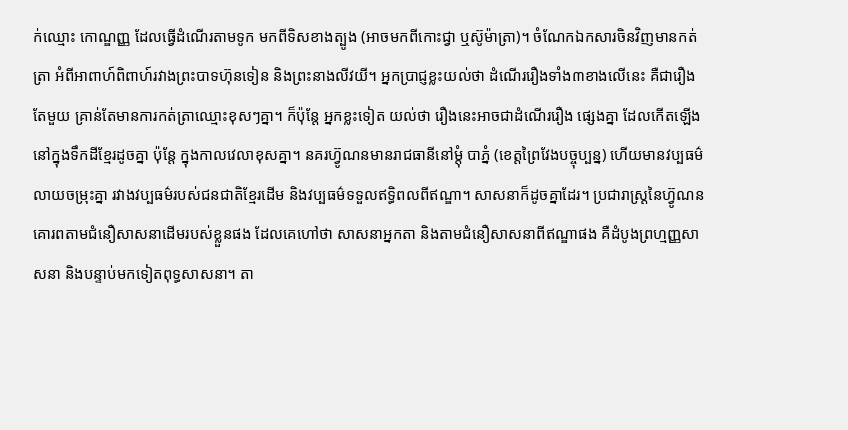ក់ឈ្មោះ កោណ្ឌញ្ញ ដែលធ្វើដំណើរតាមទូក មកពីទិសខាងត្បូង (អាចមកពីកោះជ្វា ឬស៊ូម៉ាត្រា)។ ចំណែកឯកសារចិនវិញមានកត់ត្រា អំពីអាពាហ៍ពិពាហ៍រវាងព្រះបាទហ៊ុនទៀន និងព្រះនាងលីវយី។ អ្នកប្រាជ្ញខ្លះយល់ថា ដំណើររឿងទាំង៣ខាងលើនេះ គឺជារឿងតែមួយ គ្រាន់តែមានការកត់ត្រាឈ្មោះខុសៗគ្នា។ ក៏ប៉ុន្តែ អ្នកខ្លះទៀត យល់ថា រឿងនេះអាចជាដំណើររឿង ផ្សេងគ្នា ដែលកើតឡើងនៅក្នុងទឹកដីខ្មែរដូចគ្នា ប៉ុន្តែ ក្នុងកាលវេលាខុសគ្នា។ នគរហ៊្វូណនមានរាជធានីនៅម្តុំ បាភ្នំ (ខេត្តព្រៃវែងបច្ចុប្បន្ន) ហើយមានវប្បធម៌លាយចម្រុះគ្នា រវាងវប្បធម៌របស់ជនជាតិខ្មែរដើម និងវប្បធម៌ទទួលឥទ្ធិពលពីឥណ្ឌា។ សាសនាក៏ដូចគ្នាដែរ។ ប្រជារាស្រ្តនៃហ៊្វូណនគោរពតាមជំនឿសាសនាដើមរបស់ខ្លួនផង ដែលគេហៅថា សាសនាអ្នកតា និងតាមជំនឿសាសនាពីឥណ្ឌាផង គឺដំបូងព្រហ្មញ្ញសាសនា និងបន្ទាប់មកទៀតពុទ្ធសាសនា។ តា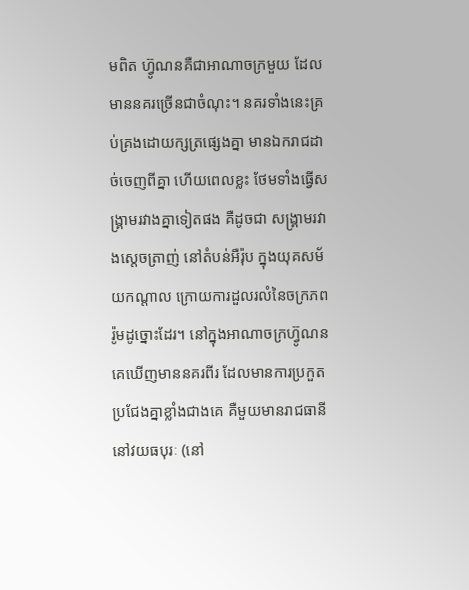មពិត ហ៊្វូណនគឺជាអាណាចក្រមួយ ដែលមាននគរច្រើនជាចំណុះ។ នគរទាំងនេះគ្រប់គ្រងដោយក្សត្រផ្សេងគ្នា មានឯករាជដាច់ចេញពីគ្នា ហើយពេលខ្លះ ថែមទាំងធ្វើសង្រ្គាមរវាងគ្នាទៀតផង គឺដូចជា សង្រ្គាមរវាងស្តេចត្រាញ់ នៅតំបន់អឺរ៉ុប ក្នុងយុគសម័យកណ្តាល ក្រោយការដួលរលំនៃចក្រភពរ៉ូមដូច្នោះដែរ។ នៅក្នុងអាណាចក្រហ៊្វូណន គេឃើញមាននគរពីរ ដែលមានការប្រកួតប្រជែងគ្នាខ្លាំងជាងគេ គឺមួយមានរាជធានីនៅវយធបុរៈ (នៅ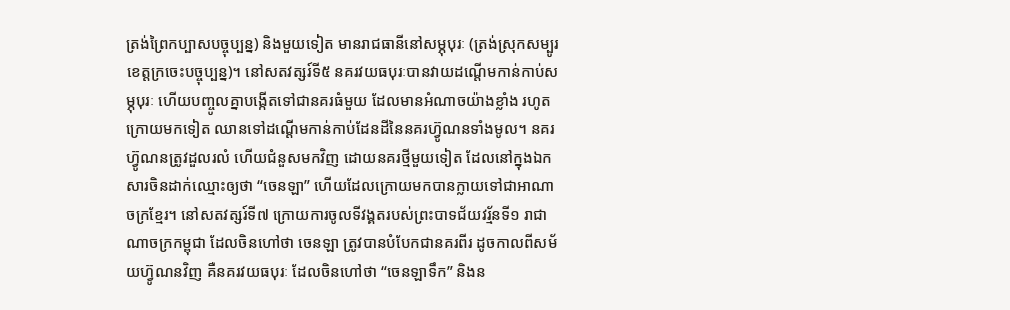ត្រង់ព្រៃកប្បាសបច្ចុប្បន្ន) និងមួយទៀត មានរាជធានីនៅសម្ភុបុរៈ (ត្រង់ស្រុកសម្បូរ ខេត្តក្រចេះបច្ចុប្បន្ន)។ នៅសតវត្សរ៍ទី៥ នគរវយធបុរៈបានវាយដណ្តើមកាន់កាប់សម្ភុបុរៈ ហើយបញ្ចូលគ្នាបង្កើតទៅជានគរធំមួយ ដែលមានអំណាចយ៉ាងខ្លាំង រហូតក្រោយមកទៀត ឈានទៅដណ្តើមកាន់កាប់ដែនដីនៃនគរហ៊្វូណនទាំងមូល។ នគរហ៊្វូណនត្រូវដួលរលំ ហើយជំនួសមកវិញ ដោយនគរថ្មីមួយទៀត ដែលនៅក្នុងឯកសារចិនដាក់ឈ្មោះឲ្យថា “ចេនឡា” ហើយដែលក្រោយមកបានក្លាយទៅជាអាណាចក្រខ្មែរ។ នៅសតវត្សរ៍ទី៧ ក្រោយការចូលទីវង្គតរបស់ព្រះបាទជ័យវរ្ម័នទី១ រាជាណាចក្រកម្ពុជា ដែលចិនហៅថា ចេនឡា ត្រូវបានបំបែកជានគរពីរ ដូចកាលពីសម័យហ៊្វូណនវិញ គឺនគរវយធបុរៈ ដែលចិនហៅថា “ចេនឡាទឹក” និងន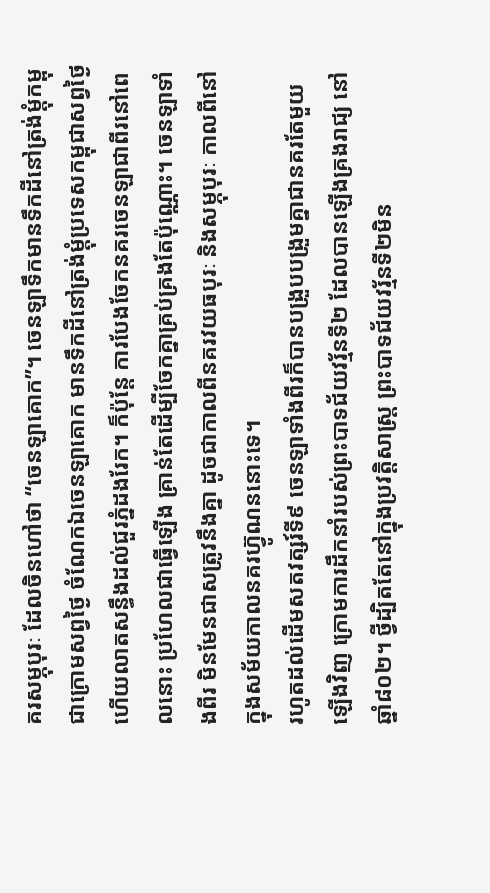គរសម្ភុបុរៈ ដែលចិនហៅថា “ចេនឡាគោក”។ ចេនឡាទឹកមានទឹកដីនៅត្រង់ម្តុំកម្ពុជាក្រោមសព្វថ្ងៃ ចំណែកឯចេនឡាគោក មានទឹកដីនៅត្រង់ម្តុំប្រទេសកម្ពុជាសព្វថ្ងៃ ហើយលាតសន្ធឹងដល់ជួរភ្នំដងរែក។ ក៏ប៉ុន្តែ ការបែងចែកនគរចេនឡាជាពីរនៅពេលនោះ ប្រហែលជាធ្វើឡើង គ្រាន់តែដើម្បីចែកគ្នាគ្រប់គ្រងតែប៉ុណ្ណោះ។ ចេនឡាទាំងពីរ មិនមែនជាសត្រូវនឹងគ្នា ដូចជាកាលពីនគរវយធបុរៈ និងសម្ភុបុរៈ កាលពីនៅក្នុងសម័យកាលនគរហ៊្វូណននោះទេ។
រហូតដល់ដើមសតវត្សរ៍ទី៩ ចេនឡាទាំងពីរក៏បានបង្រួបបង្រួមគ្នាជានគរតែមួយឡើងវិញ ក្រោមការដឹកនាំរបស់ព្រះបាទជ័យវរ្ម័នទី២ ដែលបានឡើងគ្រងរាជ្យ នៅឆ្នាំ៨០២។ ថ្វីដ្បិតតែនៅក្នុងប្រវត្តិសាស្រ្ត ព្រះបាទជ័យវរ្ម័នទី២មិន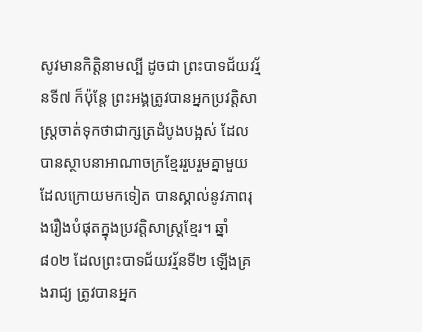សូវមានកិត្តិនាមល្បី ដូចជា ព្រះបាទជ័យវរ្ម័នទី៧ ក៏ប៉ុន្តែ ព្រះអង្គត្រូវបានអ្នកប្រវត្តិសាស្រ្តចាត់ទុកថាជាក្សត្រដំបូងបង្អស់ ដែលបានស្ថាបនាអាណាចក្រខ្មែររួបរួមគ្នាមួយ ដែលក្រោយមកទៀត បានស្គាល់នូវភាពរុងរឿងបំផុតក្នុងប្រវត្តិសាស្រ្តខ្មែរ។ ឆ្នាំ៨០២ ដែលព្រះបាទជ័យវរ្ម័នទី២ ឡើងគ្រងរាជ្យ ត្រូវបានអ្នក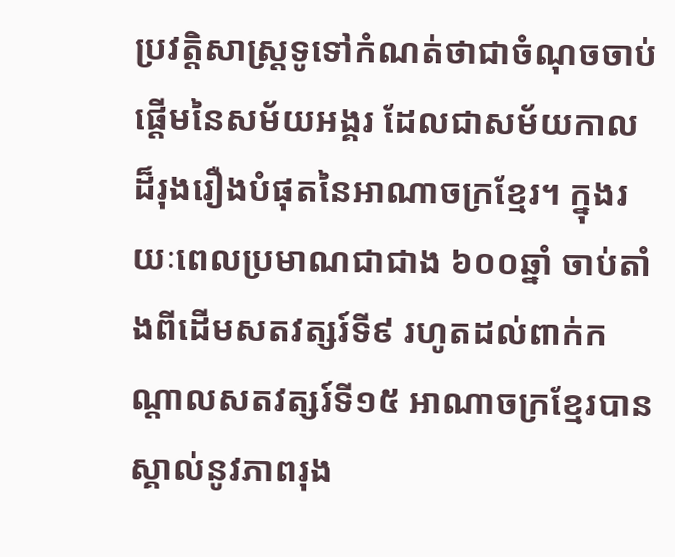ប្រវត្តិសាស្រ្តទូទៅកំណត់ថាជាចំណុចចាប់ផ្តើមនៃសម័យអង្គរ ដែលជាសម័យកាលដ៏រុងរឿងបំផុតនៃអាណាចក្រខ្មែរ។ ក្នុងរយៈពេលប្រមាណជាជាង ៦០០ឆ្នាំ ចាប់តាំងពីដើមសតវត្សរ៍ទី៩ រហូតដល់ពាក់កណ្តាលសតវត្សរ៍ទី១៥ អាណាចក្រខ្មែរបានស្គាល់នូវភាពរុង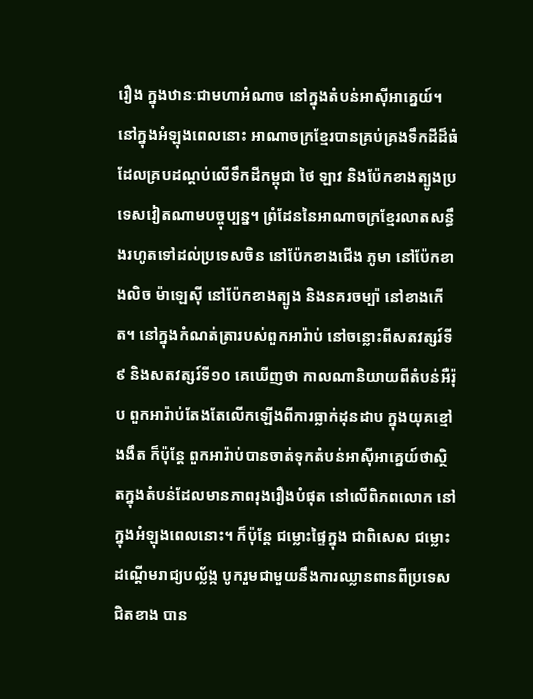រឿង ក្នុងឋានៈជាមហាអំណាច នៅក្នុងតំបន់អាស៊ីអាគ្នេយ៍។ នៅក្នុងអំឡុងពេលនោះ អាណាចក្រខ្មែរបានគ្រប់គ្រងទឹកដីដ៏ធំ ដែលគ្របដណ្តប់លើទឹកដីកម្ពុជា ថៃ ឡាវ និងប៉ែកខាងត្បូងប្រទេសវៀតណាមបច្ចុប្បន្ន។ ព្រំដែននៃអាណាចក្រខ្មែរលាតសន្ធឹងរហូតទៅដល់ប្រទេសចិន នៅប៉ែកខាងជើង ភូមា នៅប៉ែកខាងលិច ម៉ាឡេស៊ី នៅប៉ែកខាងត្បូង និងនគរចម្ប៉ា នៅខាងកើត។ នៅក្នុងកំណត់ត្រារបស់ពួកអារ៉ាប់ នៅចន្លោះពីសតវត្សរ៍ទី៩ និងសតវត្សរ៍ទី១០ គេឃើញថា កាលណានិយាយពីតំបន់អឺរ៉ុប ពួកអារ៉ាប់តែងតែលើកឡើងពីការធ្លាក់ដុនដាប ក្នុងយុគខ្មៅងងឹត ក៏ប៉ុន្តែ ពួកអារ៉ាប់បានចាត់ទុកតំបន់អាស៊ីអាគ្នេយ៍ថាស្ថិតក្នុងតំបន់ដែលមានភាពរុងរឿងបំផុត នៅលើពិភពលោក នៅក្នុងអំឡុងពេលនោះ។ ក៏ប៉ុន្តែ ជម្លោះផ្ទៃក្នុង ជាពិសេស ជម្លោះដណ្តើមរាជ្យបល្ល័ង្ក បូករួមជាមួយនឹងការឈ្លានពានពីប្រទេសជិតខាង បាន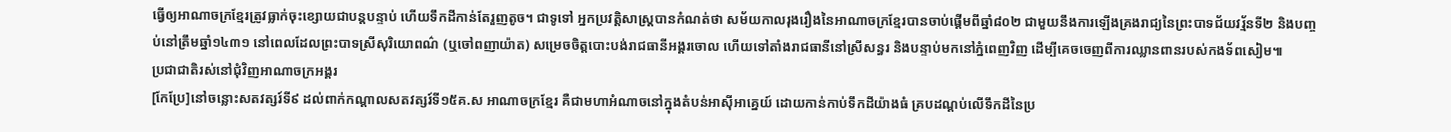ធ្វើឲ្យអាណាចក្រខ្មែរត្រូវធ្លាក់ចុះខ្សោយជាបន្តបន្ទាប់ ហើយទឹកដីកាន់តែរួញតូច។ ជាទូទៅ អ្នកប្រវត្តិសាស្រ្តបានកំណត់ថា សម័យកាលរុងរឿងនៃអាណាចក្រខ្មែរបានចាប់ផ្តើមពីឆ្នាំ៨០២ ជាមួយនឹងការឡើងគ្រងរាជ្យនៃព្រះបាទជ័យវរ្ម័នទី២ និងបញ្ចប់នៅត្រឹមឆ្នាំ១៤៣១ នៅពេលដែលព្រះបាទស្រីសុរិយោពណ៌ (ឬចៅពញាយ៉ាត) សម្រេចចិត្តបោះបង់រាជធានីអង្គរចោល ហើយទៅតាំងរាជធានីនៅស្រីសន្ធរ និងបន្ទាប់មកនៅភ្នំពេញវិញ ដើម្បីគេចចេញពីការឈ្លានពានរបស់កងទ័ពសៀម៕
ប្រជាជាតិរស់នៅជំុវិញអាណាចក្រអង្គរ
[កែប្រែ]នៅចន្លោះសតវត្សរ៍ទី៩ ដល់ពាក់កណ្តាលសតវត្សរ៍ទី១៥គ.ស អាណាចក្រខ្មែរ គឺជាមហាអំណាចនៅក្នុងតំបន់អាស៊ីអាគ្នេយ៍ ដោយកាន់កាប់ទឹកដីយ៉ាងធំ គ្របដណ្តប់លើទឹកដីនៃប្រ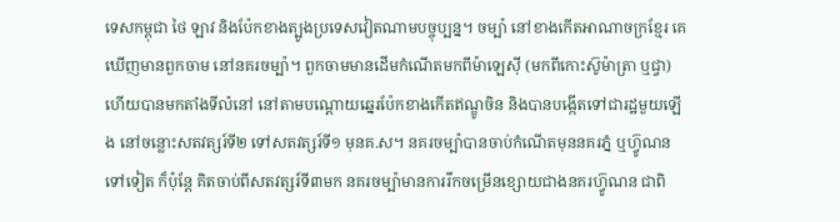ទេសកម្ពុជា ថៃ ឡាវ និងប៉ែកខាងត្បូងប្រទេសវៀតណាមបច្ចុប្បន្ន។ ចម្ប៉ា នៅខាងកើតអាណាចក្រខ្មែរ គេឃើញមានពួកចាម នៅនគរចម្ប៉ា។ ពួកចាមមានដើមកំណើតមកពីម៉ាឡេស៊ី (មកពីកោះស៊ូម៉ាត្រា ឬជ្វា) ហើយបានមកតាំងទីលំនៅ នៅតាមបណ្តោយឆ្នេរប៉ែកខាងកើតឥណ្ឌូចិន និងបានបង្កើតទៅជារដ្ឋមួយឡើង នៅចន្លោះសតវត្សរ៍ទី២ ទៅសតវត្សរ៍ទី១ មុនគ.ស។ នគរចម្ប៉ាបានចាប់កំណើតមុននគរភ្នំ ឬហ៊្វូណនទៅទៀត ក៏ប៉ុន្តែ គិតចាប់ពីសតវត្សរ៍ទី៣មក នគរចម្ប៉ាមានការរីកចម្រើនខ្សោយជាងនគរហ៊្វូណន ជាពិ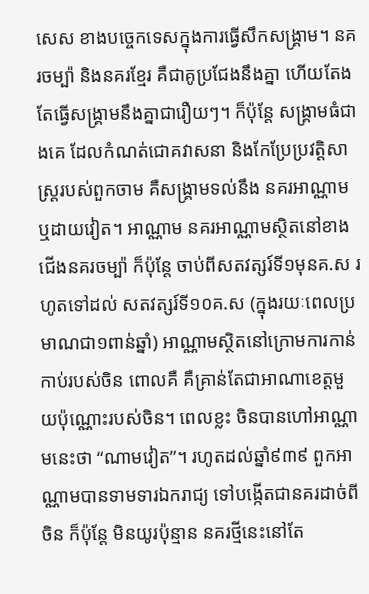សេស ខាងបច្ចេកទេសក្នុងការធ្វើសឹកសង្រ្គាម។ នគរចម្ប៉ា និងនគរខ្មែរ គឺជាគូប្រជែងនឹងគ្នា ហើយតែងតែធ្វើសង្រ្គាមនឹងគ្នាជារឿយៗ។ ក៏ប៉ុន្តែ សង្រ្គាមធំជាងគេ ដែលកំណត់ជោគវាសនា និងកែប្រែប្រវត្តិសាស្រ្តរបស់ពួកចាម គឺសង្រ្គាមទល់នឹង នគរអាណ្ណាម ឬដាយវៀត។ អាណ្ណាម នគរអាណ្ណាមស្ថិតនៅខាងជើងនគរចម្ប៉ា ក៏ប៉ុន្តែ ចាប់ពីសតវត្សរ៍ទី១មុនគ.ស រហូតទៅដល់ សតវត្សរ៍ទី១០គ.ស (ក្នុងរយៈពេលប្រមាណជា១ពាន់ឆ្នាំ) អាណ្ណាមស្ថិតនៅក្រោមការកាន់កាប់របស់ចិន ពោលគឺ គឺគ្រាន់តែជាអាណាខេត្តមួយប៉ុណ្ណោះរបស់ចិន។ ពេលខ្លះ ចិនបានហៅអាណ្ណាមនេះថា “ណាមវៀត”។ រហូតដល់ឆ្នាំ៩៣៩ ពួកអាណ្ណាមបានទាមទារឯករាជ្យ ទៅបង្កើតជានគរដាច់ពីចិន ក៏ប៉ុន្តែ មិនយូរប៉ុន្មាន នគរថ្មីនេះនៅតែ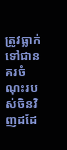ត្រូវធ្លាក់ទៅជានគរចំណុះរបស់ចិនវិញដដែ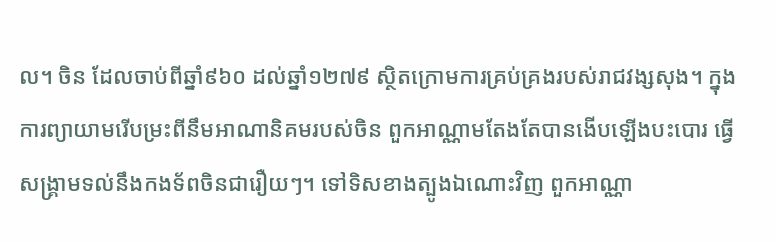ល។ ចិន ដែលចាប់ពីឆ្នាំ៩៦០ ដល់ឆ្នាំ១២៧៩ ស្ថិតក្រោមការគ្រប់គ្រងរបស់រាជវង្សសុង។ ក្នុងការព្យាយាមរើបម្រះពីនឹមអាណានិគមរបស់ចិន ពួកអាណ្ណាមតែងតែបានងើបឡើងបះបោរ ធ្វើសង្រ្គាមទល់នឹងកងទ័ពចិនជារឿយៗ។ ទៅទិសខាងត្បូងឯណោះវិញ ពួកអាណ្ណា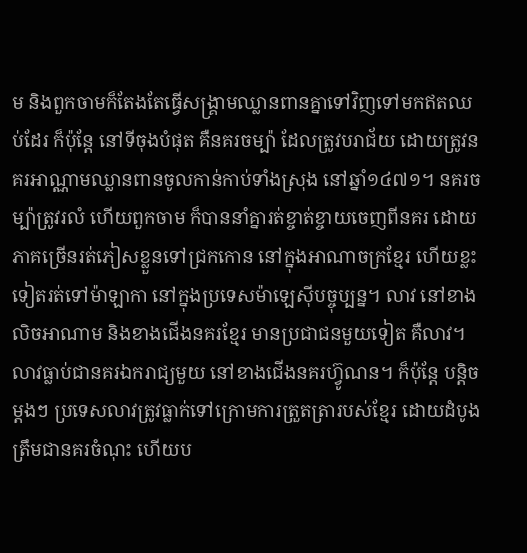ម និងពួកចាមក៏តែងតែធ្វើសង្រ្គាមឈ្លានពានគ្នាទៅវិញទៅមកឥតឈប់ដែរ ក៏ប៉ុន្តែ នៅទីចុងបំផុត គឺនគរចម្ប៉ា ដែលត្រូវបរាជ័យ ដោយត្រូវនគរអាណ្ណាមឈ្លានពានចូលកាន់កាប់ទាំងស្រុង នៅឆ្នាំ១៤៧១។ នគរចម្ប៉ាត្រូវរលំ ហើយពួកចាម ក៏បាននាំគ្នារត់ខ្ចាត់ខ្ចាយចេញពីនគរ ដោយភាគច្រើនរត់ភៀសខ្លួនទៅជ្រកកោន នៅក្នុងអាណាចក្រខ្មែរ ហើយខ្លះទៀតរត់ទៅម៉ាឡាកា នៅក្នុងប្រទេសម៉ាឡេស៊ីបច្ចុប្បន្ន។ លាវ នៅខាងលិចអាណាម និងខាងជើងនគរខ្មែរ មានប្រជាជនមួយទៀត គឺលាវ។ លាវធ្លាប់ជានគរឯករាជ្យមួយ នៅខាងជើងនគរហ៊្វូណន។ ក៏ប៉ុន្តែ បន្តិចម្តងៗ ប្រទេសលាវត្រូវធ្លាក់ទៅក្រោមការត្រួតត្រារបស់ខ្មែរ ដោយដំបូងត្រឹមជានគរចំណុះ ហើយប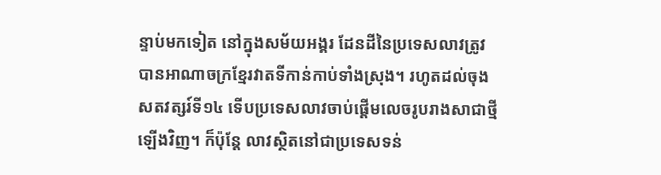ន្ទាប់មកទៀត នៅក្នុងសម័យអង្គរ ដែនដីនៃប្រទេសលាវត្រូវបានអាណាចក្រខ្មែរវាតទីកាន់កាប់ទាំងស្រុង។ រហូតដល់ចុងសតវត្សរ៍ទី១៤ ទើបប្រទេសលាវចាប់ផ្តើមលេចរូបរាងសាជាថ្មីឡើងវិញ។ ក៏ប៉ុន្តែ លាវស្ថិតនៅជាប្រទេសទន់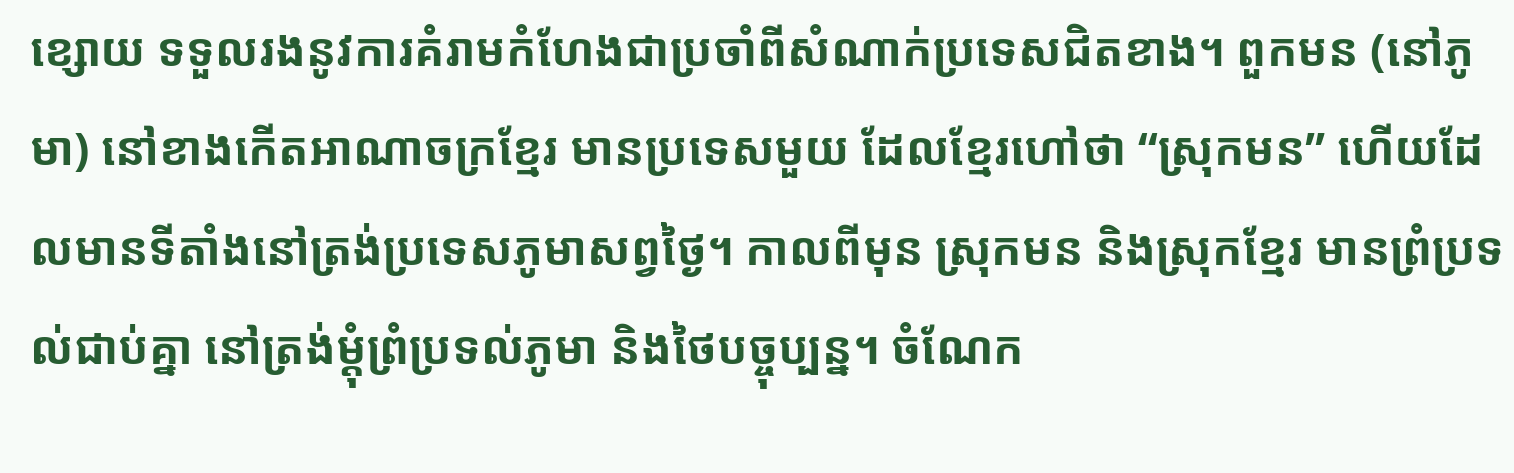ខ្សោយ ទទួលរងនូវការគំរាមកំហែងជាប្រចាំពីសំណាក់ប្រទេសជិតខាង។ ពួកមន (នៅភូមា) នៅខាងកើតអាណាចក្រខ្មែរ មានប្រទេសមួយ ដែលខ្មែរហៅថា “ស្រុកមន” ហើយដែលមានទីតាំងនៅត្រង់ប្រទេសភូមាសព្វថ្ងៃ។ កាលពីមុន ស្រុកមន និងស្រុកខ្មែរ មានព្រំប្រទល់ជាប់គ្នា នៅត្រង់ម្តុំព្រំប្រទល់ភូមា និងថៃបច្ចុប្បន្ន។ ចំណែក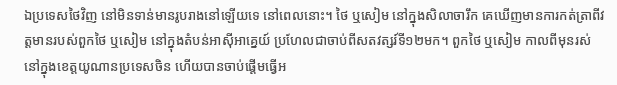ឯប្រទេសថៃវិញ នៅមិនទាន់មានរូបរាងនៅឡើយទេ នៅពេលនោះ។ ថៃ ឬសៀម នៅក្នុងសិលាចារឹក គេឃើញមានការកត់ត្រាពីវត្តមានរបស់ពួកថៃ ឬសៀម នៅក្នុងតំបន់អាស៊ីអាគ្នេយ៍ ប្រហែលជាចាប់ពីសតវត្សរ៍ទី១២មក។ ពួកថៃ ឬសៀម កាលពីមុនរស់នៅក្នុងខេត្តយូណានប្រទេសចិន ហើយបានចាប់ផ្តើមធ្វើអ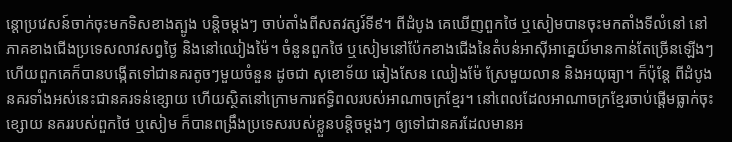ន្តោប្រវេសន៍ចាក់ចុះមកទិសខាងត្បូង បន្តិចម្តងៗ ចាប់តាំងពីសតវត្សរ៍ទី៩។ ពីដំបូង គេឃើញពួកថៃ ឬសៀមបានចុះមកតាំងទីលំនៅ នៅភាគខាងជើងប្រទេសលាវសព្វថ្ងៃ និងនៅឈៀងម៉ៃ។ ចំនួនពួកថៃ ឬសៀមនៅប៉ែកខាងជើងនៃតំបន់អាស៊ីអាគ្នេយ៍មានកាន់តែច្រើនឡើងៗ ហើយពួកគេក៏បានបង្កើតទៅជានគរតូចៗមួយចំនួន ដូចជា សុខោទ័យ ឆៀងសែន ឈៀងម៉ែ ស្រែមួយលាន និងអយុធ្យា។ ក៏ប៉ុន្តែ ពីដំបូង នគរទាំងអស់នេះជានគរទន់ខ្សោយ ហើយស្ថិតនៅក្រោមការឥទ្ធិពលរបស់អាណាចក្រខ្មែរ។ នៅពេលដែលអាណាចក្រខ្មែរចាប់ផ្តើមធ្លាក់ចុះខ្សោយ នគររបស់ពួកថៃ ឬសៀម ក៏បានពង្រឹងប្រទេសរបស់ខ្លួនបន្តិចម្តងៗ ឲ្យទៅជានគរដែលមានអ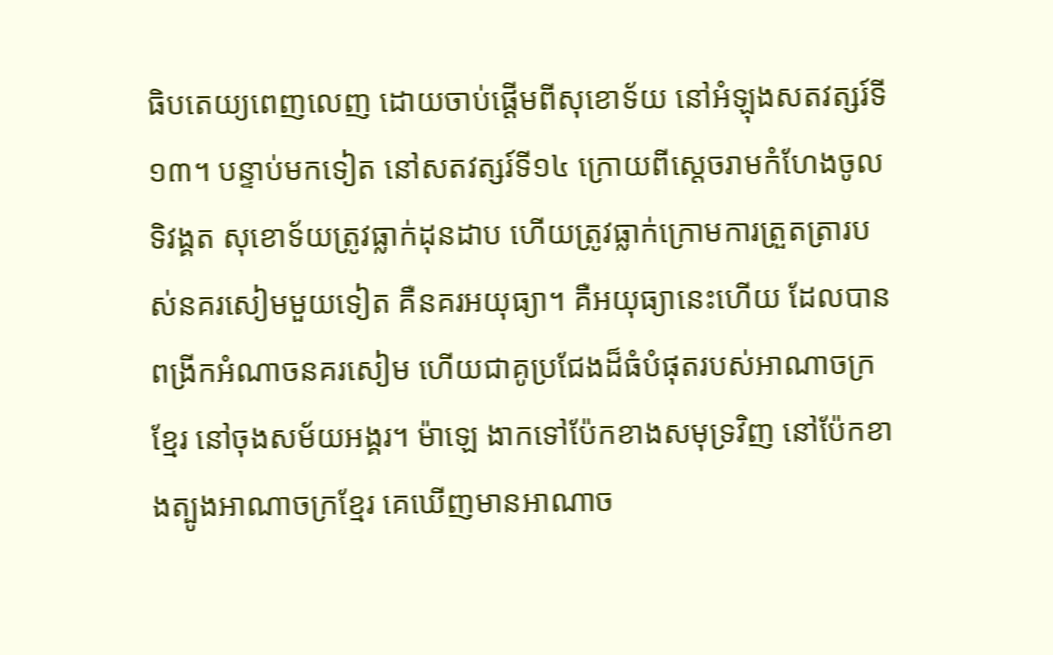ធិបតេយ្យពេញលេញ ដោយចាប់ផ្តើមពីសុខោទ័យ នៅអំឡុងសតវត្សរ៍ទី១៣។ បន្ទាប់មកទៀត នៅសតវត្សរ៍ទី១៤ ក្រោយពីស្តេចរាមកំហែងចូលទិវង្គត សុខោទ័យត្រូវធ្លាក់ដុនដាប ហើយត្រូវធ្លាក់ក្រោមការត្រួតត្រារបស់នគរសៀមមួយទៀត គឺនគរអយុធ្យា។ គឺអយុធ្យានេះហើយ ដែលបានពង្រីកអំណាចនគរសៀម ហើយជាគូប្រជែងដ៏ធំបំផុតរបស់អាណាចក្រខ្មែរ នៅចុងសម័យអង្គរ។ ម៉ាឡេ ងាកទៅប៉ែកខាងសមុទ្រវិញ នៅប៉ែកខាងត្បូងអាណាចក្រខ្មែរ គេឃើញមានអាណាច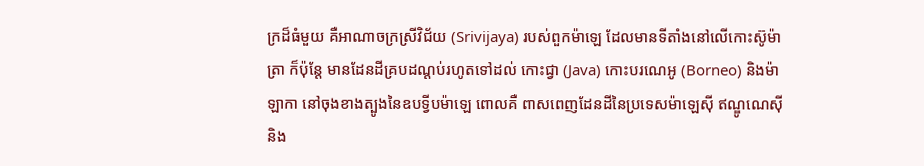ក្រដ៏ធំមួយ គឺអាណាចក្រស្រីវិជ័យ (Srivijaya) របស់ពួកម៉ាឡេ ដែលមានទីតាំងនៅលើកោះស៊ូម៉ាត្រា ក៏ប៉ុន្តែ មានដែនដីគ្របដណ្តប់រហូតទៅដល់ កោះជ្វា (Java) កោះបរណេអូ (Borneo) និងម៉ាឡាកា នៅចុងខាងត្បូងនៃឧបទ្វីបម៉ាឡេ ពោលគឺ ពាសពេញដែនដីនៃប្រទេសម៉ាឡេស៊ី ឥណ្ឌូណេស៊ី និង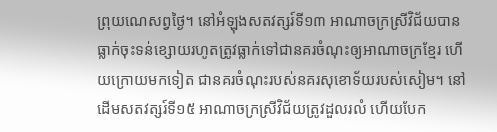ព្រុយណេសព្វថ្ងៃ។ នៅអំឡុងសតវត្សរ៍ទី១៣ អាណាចក្រស្រីវិជ័យបានធ្លាក់ចុះទន់ខ្សោយរហូតត្រូវធ្លាក់ទៅជានគរចំណុះឲ្យអាណាចក្រខ្មែរ ហើយក្រោយមកទៀត ជានគរចំណុះរបស់នគរសុខោទ័យរបស់សៀម។ នៅដើមសតវត្សរ៍ទី១៥ អាណាចក្រស្រីវិជ័យត្រូវដួលរលំ ហើយបែក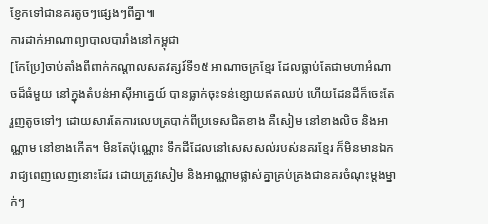ខ្ញែកទៅជានគរតូចៗផ្សេងៗពីគ្នា៕
ការដាក់អាណាព្យាបាលបារាំងនៅកម្ពុជា
[កែប្រែ]ចាប់តាំងពីពាក់កណ្តាលសតវត្សរ៍ទី១៥ អាណាចក្រខ្មែរ ដែលធ្លាប់តែជាមហាអំណាចដ៏ធំមួយ នៅក្នុងតំបន់អាស៊ីអាគ្នេយ៍ បានធ្លាក់ចុះទន់ខ្សោយឥតឈប់ ហើយដែនដីក៏ចេះតែរួញតូចទៅៗ ដោយសារតែការលេបត្របាក់ពីប្រទេសជិតខាង គឺសៀម នៅខាងលិច និងអាណ្ណាម នៅខាងកើត។ មិនតែប៉ុណ្ណោះ ទឹកដីដែលនៅសេសសល់របស់នគរខ្មែរ ក៏មិនមានឯករាជ្យពេញលេញនោះដែរ ដោយត្រូវសៀម និងអាណ្ណាមផ្លាស់គ្នាគ្រប់គ្រងជានគរចំណុះម្តងម្នាក់ៗ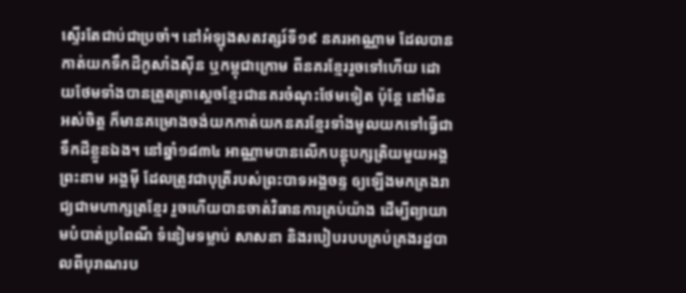ស្ទើរតែជាប់ជាប្រចាំ។ នៅអំឡុងសតវត្សរ៍ទី១៩ នគរអាណ្ណាម ដែលបានកាត់យកទឹកដីកូសាំងស៊ីន ឬកម្ពុជាក្រោម ពីនគរខ្មែររួចទៅហើយ ដោយថែមទាំងបានត្រួតត្រាស្តេចខ្មែរជានគរចំណុះថែមទៀត ប៉ុន្តែ នៅមិនអស់ចិត្ត ក៏មានគម្រោងចង់យកកាត់យកនគរខ្មែរទាំងមូលយកទៅធ្វើជាទឹកដីខ្លួនឯង។ នៅឆ្នាំ១៨៣៤ អាណ្ណាមបានលើកបន្តុបក្សត្រិយមួយអង្គព្រះនាម អង្គម៉ី ដែលត្រូវជាបុត្រីរបស់ព្រះបាទអង្គចន្ទ ឲ្យឡើងមកគ្រងរាជ្យជាមហាក្សត្រខ្មែរ រួចហើយបានចាត់វិធានការគ្រប់យ៉ាង ដើម្បីព្យាយាមបំបាត់ប្រពៃណី ទំនៀមទម្លាប់ សាសនា និងរបៀបរបបគ្រប់គ្រងរដ្ឋបាលពីបុរាណរប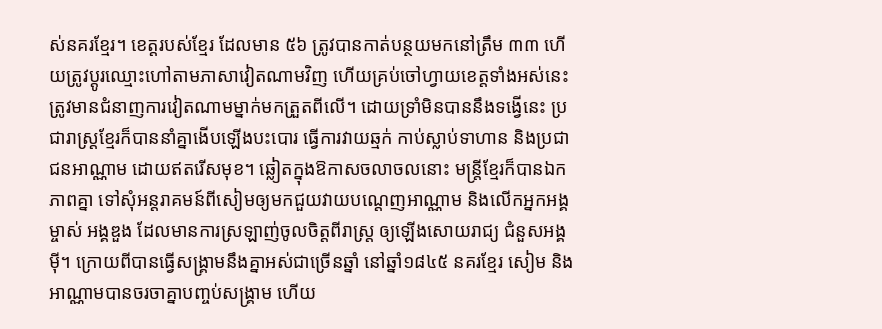ស់នគរខ្មែរ។ ខេត្តរបស់ខ្មែរ ដែលមាន ៥៦ ត្រូវបានកាត់បន្ថយមកនៅត្រឹម ៣៣ ហើយត្រូវប្តូរឈ្មោះហៅតាមភាសាវៀតណាមវិញ ហើយគ្រប់ចៅហ្វាយខេត្តទាំងអស់នេះ ត្រូវមានជំនាញការវៀតណាមម្នាក់មកត្រួតពីលើ។ ដោយទ្រាំមិនបាននឹងទង្វើនេះ ប្រជារាស្រ្តខ្មែរក៏បាននាំគ្នាងើបឡើងបះបោរ ធ្វើការវាយឆ្មក់ កាប់ស្លាប់ទាហាន និងប្រជាជនអាណ្ណាម ដោយឥតរើសមុខ។ ឆ្លៀតក្នុងឱកាសចលាចលនោះ មន្រ្តីខ្មែរក៏បានឯកភាពគ្នា ទៅសុំអន្តរាគមន៍ពីសៀមឲ្យមកជួយវាយបណ្តេញអាណ្ណាម និងលើកអ្នកអង្គម្ចាស់ អង្គឌួង ដែលមានការស្រឡាញ់ចូលចិត្តពីរាស្រ្ត ឲ្យឡើងសោយរាជ្យ ជំនួសអង្គម៉ី។ ក្រោយពីបានធ្វើសង្រ្គាមនឹងគ្នាអស់ជាច្រើនឆ្នាំ នៅឆ្នាំ១៨៤៥ នគរខ្មែរ សៀម និងអាណ្ណាមបានចរចាគ្នាបញ្ចប់សង្រ្គាម ហើយ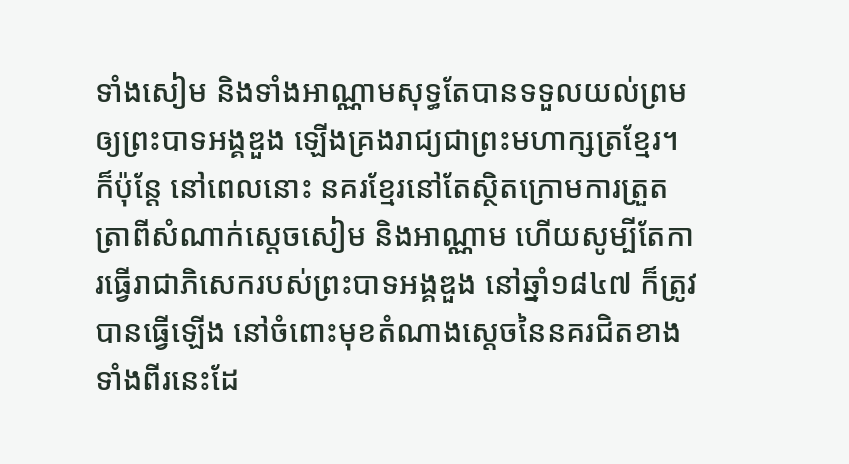ទាំងសៀម និងទាំងអាណ្ណាមសុទ្ធតែបានទទួលយល់ព្រមឲ្យព្រះបាទអង្គឌួង ឡើងគ្រងរាជ្យជាព្រះមហាក្សត្រខ្មែរ។ ក៏ប៉ុន្តែ នៅពេលនោះ នគរខ្មែរនៅតែស្ថិតក្រោមការត្រួតត្រាពីសំណាក់ស្តេចសៀម និងអាណ្ណាម ហើយសូម្បីតែការធ្វើរាជាភិសេករបស់ព្រះបាទអង្គឌួង នៅឆ្នាំ១៨៤៧ ក៏ត្រូវបានធ្វើឡើង នៅចំពោះមុខតំណាងស្តេចនៃនគរជិតខាងទាំងពីរនេះដែ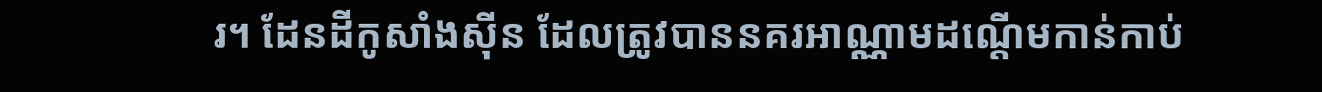រ។ ដែនដីកូសាំងស៊ីន ដែលត្រូវបាននគរអាណ្ណាមដណ្តើមកាន់កាប់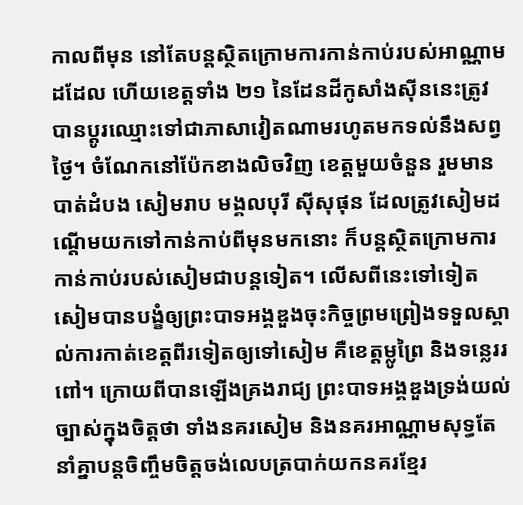កាលពីមុន នៅតែបន្តស្ថិតក្រោមការកាន់កាប់របស់អាណ្ណាមដដែល ហើយខេត្តទាំង ២១ នៃដែនដីកូសាំងស៊ីននេះត្រូវបានប្តូរឈ្មោះទៅជាភាសាវៀតណាមរហូតមកទល់នឹងសព្វថ្ងៃ។ ចំណែកនៅប៉ែកខាងលិចវិញ ខេត្តមួយចំនួន រួមមាន បាត់ដំបង សៀមរាប មង្គលបុរី ស៊ីសុផុន ដែលត្រូវសៀមដណ្តើមយកទៅកាន់កាប់ពីមុនមកនោះ ក៏បន្តស្ថិតក្រោមការកាន់កាប់របស់សៀមជាបន្តទៀត។ លើសពីនេះទៅទៀត សៀមបានបង្ខំឲ្យព្រះបាទអង្គឌួងចុះកិច្ចព្រមព្រៀងទទួលស្គាល់ការកាត់ខេត្តពីរទៀតឲ្យទៅសៀម គឺខេត្តម្លូព្រៃ និងទន្លេររពៅ។ ក្រោយពីបានឡើងគ្រងរាជ្យ ព្រះបាទអង្គឌួងទ្រង់យល់ច្បាស់ក្នុងចិត្តថា ទាំងនគរសៀម និងនគរអាណ្ណាមសុទ្ធតែនាំគ្នាបន្តចិញ្ចឹមចិត្តចង់លេបត្របាក់យកនគរខ្មែរ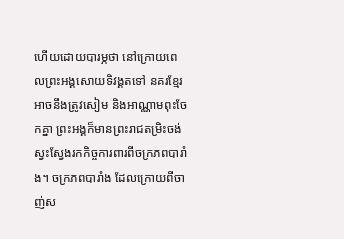ហើយដោយបារម្ភថា នៅក្រោយពេលព្រះអង្គសោយទិវង្គតទៅ នគរខ្មែរអាចនឹងត្រូវសៀម និងអាណ្ណាមពុះចែកគ្នា ព្រះអង្គក៏មានព្រះរាជតម្រិះចង់ស្វះស្វែងរកកិច្ចការពារពីចក្រភពបារាំង។ ចក្រភពបារាំង ដែលក្រោយពីចាញ់ស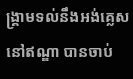ង្រ្គាមទល់នឹងអង់គ្លេស នៅឥណ្ឌា បានចាប់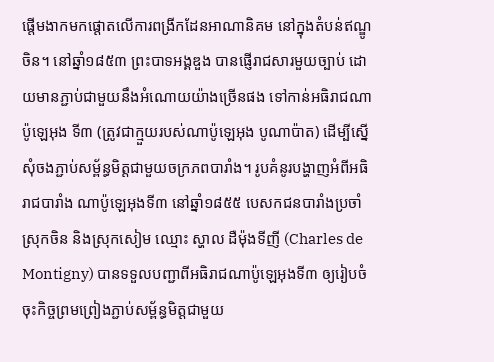ផ្តើមងាកមកផ្តោតលើការពង្រីកដែនអាណានិគម នៅក្នុងតំបន់ឥណ្ឌូចិន។ នៅឆ្នាំ១៨៥៣ ព្រះបាទអង្គឌួង បានផ្ញើរាជសារមួយច្បាប់ ដោយមានភ្ជាប់ជាមួយនឹងអំណោយយ៉ាងច្រើនផង ទៅកាន់អធិរាជណាប៉ូឡេអុង ទី៣ (ត្រូវជាក្មួយរបស់ណាប៉ូឡេអុង បូណាប៉ាត) ដើម្បីស្នើសុំចងភ្ជាប់សម្ព័ន្ធមិត្តជាមួយចក្រភពបារាំង។ រូបគំនូរបង្ហាញអំពីអធិរាជបារាំង ណាប៉ូឡេអុងទី៣ នៅឆ្នាំ១៨៥៥ បេសកជនបារាំងប្រចាំស្រុកចិន និងស្រុកសៀម ឈ្មោះ ស្ហាល ដឺម៉ុងទីញី (Charles de Montigny) បានទទួលបញ្ជាពីអធិរាជណាប៉ូឡេអុងទី៣ ឲ្យរៀបចំចុះកិច្ចព្រមព្រៀងភ្ជាប់សម្ព័ន្ធមិត្តជាមួយ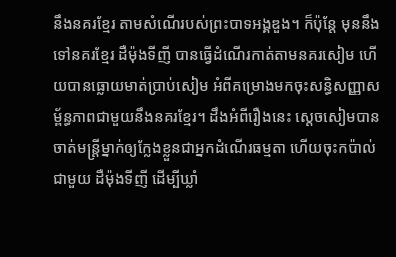នឹងនគរខ្មែរ តាមសំណើរបស់ព្រះបាទអង្គឌួង។ ក៏ប៉ុន្តែ មុននឹងទៅនគរខ្មែរ ដឺម៉ុងទីញី បានធ្វើដំណើរកាត់តាមនគរសៀម ហើយបានធ្លោយមាត់ប្រាប់សៀម អំពីគម្រោងមកចុះសន្ធិសញ្ញាសម្ព័ន្ធភាពជាមួយនឹងនគរខ្មែរ។ ដឹងអំពីរឿងនេះ ស្តេចសៀមបានចាត់មន្រ្តីម្នាក់ឲ្យក្លែងខ្លួនជាអ្នកដំណើរធម្មតា ហើយចុះកប៉ាល់ជាមួយ ដឺម៉ុងទីញី ដើម្បីឃ្លាំ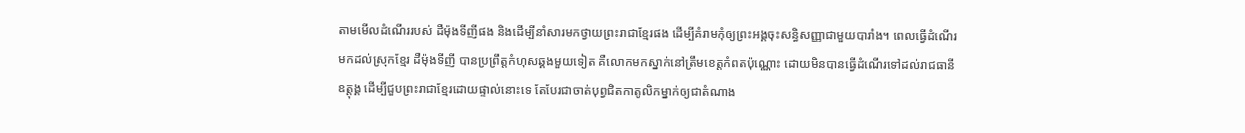តាមមើលដំណើររបស់ ដឺម៉ុងទីញីផង និងដើម្បីនាំសារមកថ្វាយព្រះរាជាខ្មែរផង ដើម្បីគំរាមកុំឲ្យព្រះអង្គចុះសន្ធិសញ្ញាជាមួយបារាំង។ ពេលធ្វើដំណើរមកដល់ស្រុកខ្មែរ ដឺម៉ុងទីញី បានប្រព្រឹត្តកំហុសឆ្គងមួយទៀត គឺលោកមកស្នាក់នៅត្រឹមខេត្តកំពតប៉ុណ្ណោះ ដោយមិនបានធ្វើដំណើរទៅដល់រាជធានីឧត្តុង្គ ដើម្បីជួបព្រះរាជាខ្មែរដោយផ្ទាល់នោះទេ តែបែរជាចាត់បុព្វជិតកាតូលិកម្នាក់ឲ្យជាតំណាង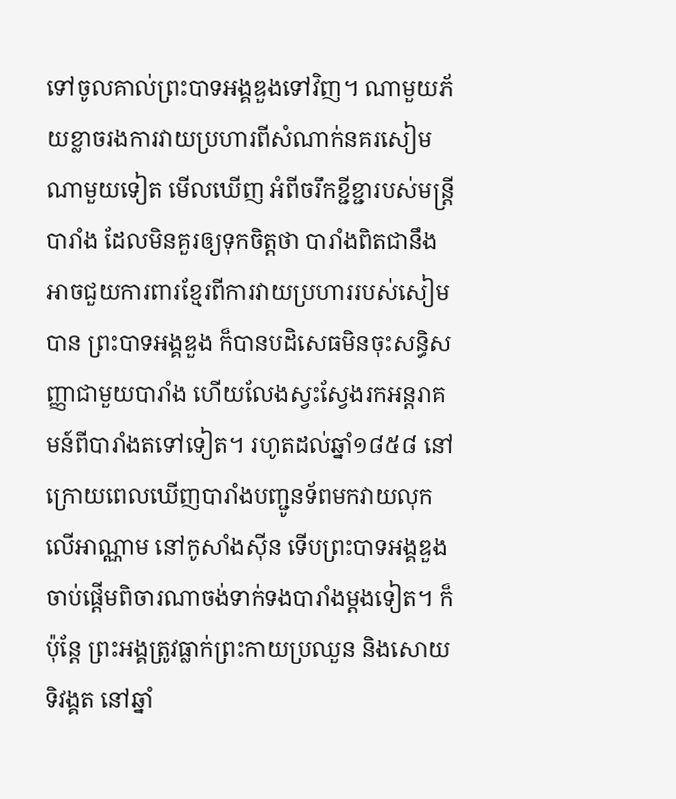ទៅចូលគាល់ព្រះបាទអង្គឌួងទៅវិញ។ ណាមួយភ័យខ្លាចរងការវាយប្រហារពីសំណាក់នគរសៀម ណាមួយទៀត មើលឃើញ អំពីចរឹកខ្ជីខ្ជារបស់មន្រ្តីបារាំង ដែលមិនគួរឲ្យទុកចិត្តថា បារាំងពិតជានឹងអាចជួយការពារខ្មែរពីការវាយប្រហាររបស់សៀមបាន ព្រះបាទអង្គឌួង ក៏បានបដិសេធមិនចុះសន្ធិសញ្ញាជាមួយបារាំង ហើយលែងស្វះស្វែងរកអន្តរាគមន៍ពីបារាំងតទៅទៀត។ រហូតដល់ឆ្នាំ១៨៥៨ នៅក្រោយពេលឃើញបារាំងបញ្ជូនទ័ពមកវាយលុកលើអាណ្ណាម នៅកូសាំងស៊ីន ទើបព្រះបាទអង្គឌួងចាប់ផ្តើមពិចារណាចង់ទាក់ទងបារាំងម្តងទៀត។ ក៏ប៉ុន្តែ ព្រះអង្គត្រូវធ្លាក់ព្រះកាយប្រឈួន និងសោយទិវង្គត នៅឆ្នាំ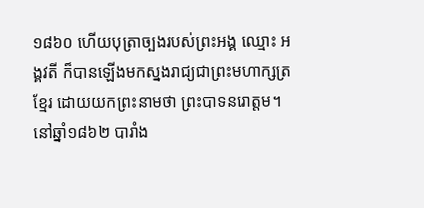១៨៦០ ហើយបុត្រាច្បងរបស់ព្រះអង្គ ឈ្មោះ អង្គវតី ក៏បានឡើងមកស្នងរាជ្យជាព្រះមហាក្សត្រខ្មែរ ដោយយកព្រះនាមថា ព្រះបាទនរោត្តម។ នៅឆ្នាំ១៨៦២ បារាំង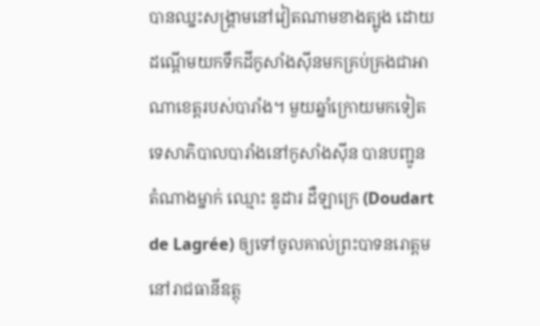បានឈ្នះសង្រ្គាមនៅវៀតណាមខាងត្បូង ដោយដណ្តើមយកទឹកដីកូសាំងស៊ីនមកគ្រប់គ្រងជាអាណាខេត្តរបស់បារាំង។ មួយឆ្នាំក្រោយមកទៀត ទេសាភិបាលបារាំងនៅកូសាំងស៊ីន បានបញ្ជូនតំណាងម្នាក់ ឈ្មោះ ឌូដារ ដឺឡាក្រេ (Doudart de Lagrée) ឲ្យទៅចូលគាល់ព្រះបាទនរោត្តម នៅរាជធានីឧត្តុ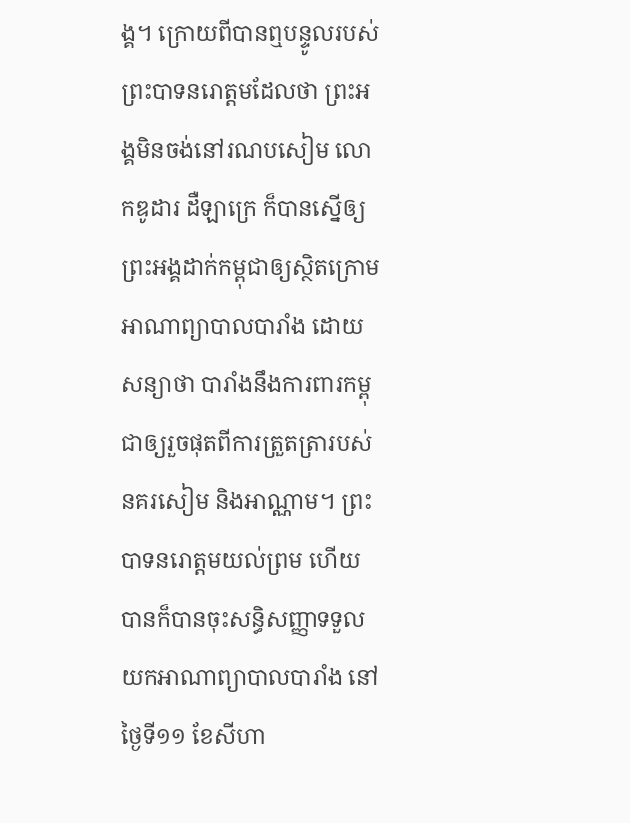ង្គ។ ក្រោយពីបានឮបន្ទូលរបស់ព្រះបាទនរោត្តមដែលថា ព្រះអង្គមិនចង់នៅរណបសៀម លោកឌូដារ ដឺឡាក្រេ ក៏បានស្នើឲ្យព្រះអង្គដាក់កម្ពុជាឲ្យស្ថិតក្រោមអាណាព្យាបាលបារាំង ដោយសន្យាថា បារាំងនឹងការពារកម្ពុជាឲ្យរួចផុតពីការត្រួតត្រារបស់នគរសៀម និងអាណ្ណាម។ ព្រះបាទនរោត្តមយល់ព្រម ហើយបានក៏បានចុះសន្ធិសញ្ញាទទួលយកអាណាព្យាបាលបារាំង នៅថ្ងៃទី១១ ខែសីហា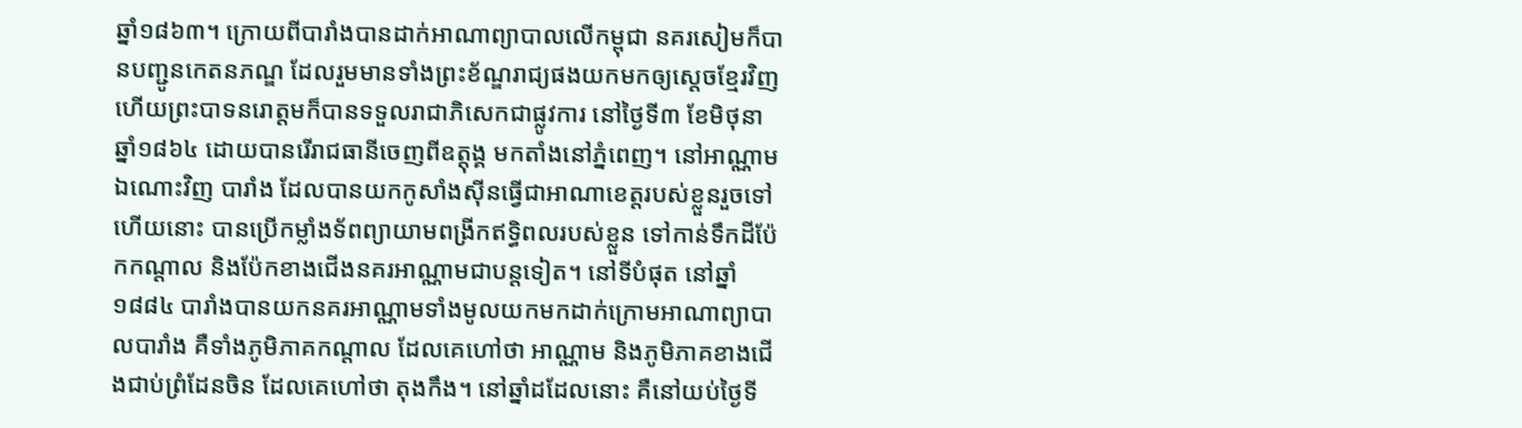ឆ្នាំ១៨៦៣។ ក្រោយពីបារាំងបានដាក់អាណាព្យាបាលលើកម្ពុជា នគរសៀមក៏បានបញ្ជូនកេតនភណ្ឌ ដែលរួមមានទាំងព្រះខ័ណ្ឌរាជ្យផងយកមកឲ្យស្តេចខ្មែរវិញ ហើយព្រះបាទនរោត្តមក៏បានទទួលរាជាភិសេកជាផ្លូវការ នៅថ្ងៃទី៣ ខែមិថុនា ឆ្នាំ១៨៦៤ ដោយបានរើរាជធានីចេញពីឧត្តុង្គ មកតាំងនៅភ្នំពេញ។ នៅអាណ្ណាមឯណោះវិញ បារាំង ដែលបានយកកូសាំងស៊ីនធ្វើជាអាណាខេត្តរបស់ខ្លួនរួចទៅហើយនោះ បានប្រើកម្លាំងទ័ពព្យាយាមពង្រីកឥទ្ធិពលរបស់ខ្លួន ទៅកាន់ទឹកដីប៉ែកកណ្តាល និងប៉ែកខាងជើងនគរអាណ្ណាមជាបន្តទៀត។ នៅទីបំផុត នៅឆ្នាំ១៨៨៤ បារាំងបានយកនគរអាណ្ណាមទាំងមូលយកមកដាក់ក្រោមអាណាព្យាបាលបារាំង គឺទាំងភូមិភាគកណ្តាល ដែលគេហៅថា អាណ្ណាម និងភូមិភាគខាងជើងជាប់ព្រំដែនចិន ដែលគេហៅថា តុងកឹង។ នៅឆ្នាំដដែលនោះ គឺនៅយប់ថ្ងៃទី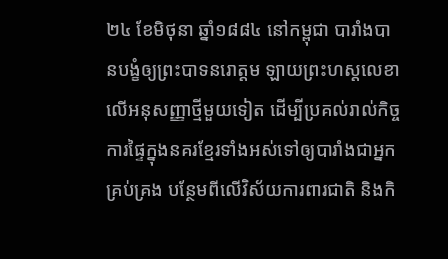២៤ ខែមិថុនា ឆ្នាំ១៨៨៤ នៅកម្ពុជា បារាំងបានបង្ខំឲ្យព្រះបាទនរោត្តម ឡាយព្រះហស្តលេខាលើអនុសញ្ញាថ្មីមួយទៀត ដើម្បីប្រគល់រាល់កិច្ចការផ្ទៃក្នុងនគរខ្មែរទាំងអស់ទៅឲ្យបារាំងជាអ្នកគ្រប់គ្រង បន្ថែមពីលើវិស័យការពារជាតិ និងកិ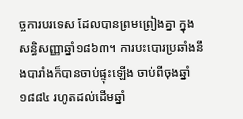ច្ចការបរទេស ដែលបានព្រមព្រៀងគ្នា ក្នុងសន្ធិសញ្ញាឆ្នាំ១៨៦៣។ ការបះបោរប្រឆាំងនឹងបារាំងក៏បានចាប់ផ្ទុះឡើង ចាប់ពីចុងឆ្នាំ១៨៨៤ រហូតដល់ដើមឆ្នាំ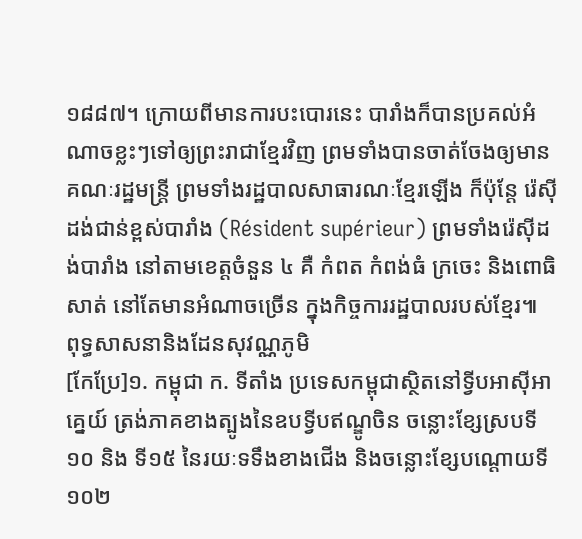១៨៨៧។ ក្រោយពីមានការបះបោរនេះ បារាំងក៏បានប្រគល់អំណាចខ្លះៗទៅឲ្យព្រះរាជាខ្មែរវិញ ព្រមទាំងបានចាត់ចែងឲ្យមានគណៈរដ្ឋមន្រ្តី ព្រមទាំងរដ្ឋបាលសាធារណៈខ្មែរឡើង ក៏ប៉ុន្តែ រ៉េស៊ីដង់ជាន់ខ្ពស់បារាំង (Résident supérieur) ព្រមទាំងរ៉េស៊ីដង់បារាំង នៅតាមខេត្តចំនួន ៤ គឺ កំពត កំពង់ធំ ក្រចេះ និងពោធិសាត់ នៅតែមានអំណាចច្រើន ក្នុងកិច្ចការរដ្ឋបាលរបស់ខ្មែរ៕
ពុទ្ធសាសនានិងដែនសុវណ្ណភូមិ
[កែប្រែ]១. កម្ពុជា ក. ទីតាំង ប្រទេសកម្ពុជាស្ថិតនៅទ្វីបអាស៊ីអាគ្នេយ៍ ត្រង់ភាគខាងត្បូងនៃឧបទ្វីបឥណ្ឌូចិន ចន្លោះខ្សែស្របទី១០ និង ទី១៥ នៃរយៈទទឹងខាងជើង និងចន្លោះខ្សែបណ្តោយទី ១០២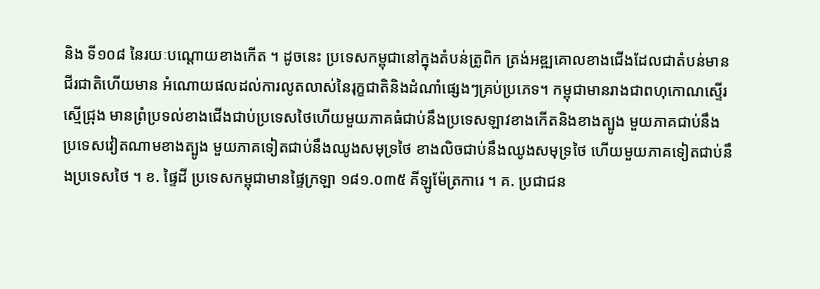និង ទី១០៨ នៃរយៈបណ្តោយខាងកើត ។ ដូចនេះ ប្រទេសកម្ពុជានៅក្នុងតំបន់ត្រូពិក ត្រង់អឌ្ឍគោលខាងជើងដែលជាតំបន់មានជីរជាតិហើយមាន អំណោយផលដល់ការលូតលាស់នៃរុក្ខជាតិនិងដំណាំផ្សេងៗគ្រប់ប្រភេទ។ កម្ពុជាមានរាងជាពហុកោណស្ទើរស្មើជ្រុង មានព្រំប្រទល់ខាងជើងជាប់ប្រទេសថៃហើយមួយភាគធំជាប់នឹងប្រទេសឡាវខាងកើតនិងខាងត្បូង មួយភាគជាប់នឹងប្រទេសវៀតណាមខាងត្បូង មួយភាគទៀតជាប់នឹងឈូងសមុទ្រថៃ ខាងលិចជាប់នឹងឈូងសមុទ្រថៃ ហើយមួយភាគទៀតជាប់នឹងប្រទេសថៃ ។ ខ. ផ្ទៃដី ប្រទេសកម្ពុជាមានផ្ទៃក្រឡា ១៨១.០៣៥ គីឡូម៉ែត្រការេ ។ គ. ប្រជាជន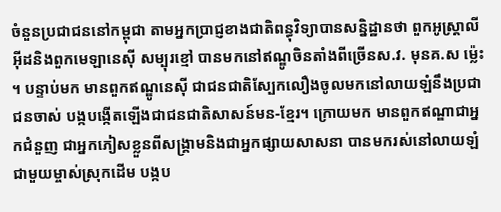ចំនួនប្រជាជននៅកម្ពុជា តាមអ្នកប្រាជ្ញខាងជាតិពន្ធុវិទ្យាបានសន្និដ្ឋានថា ពួកអូស្ត្រាលីអ៊ីដនិងពួកមេឡានេស៊ី សម្បុរខ្មៅ បានមកនៅឥណ្ឌូចិនតាំងពីច្រើនស.វ. មុនគ.ស ម៉្លេះ ។ បន្ទាប់មក មានពួកឥណ្ឌូនេស៊ី ជាជនជាតិស្បែកលឿងចូលមកនៅលាយឡំនឹងប្រជាជនចាស់ បង្កបង្កើតឡើងជាជនជាតិសាសន៍មន-ខ្មែរ។ ក្រោយមក មានពួកឥណ្ឌាជាអ្នកជំនួញ ជាអ្នកភៀសខ្លួនពីសង្គ្រាមនិងជាអ្នកផ្សាយសាសនា បានមករស់នៅលាយឡំជាមួយម្ចាស់ស្រុកដើម បង្កប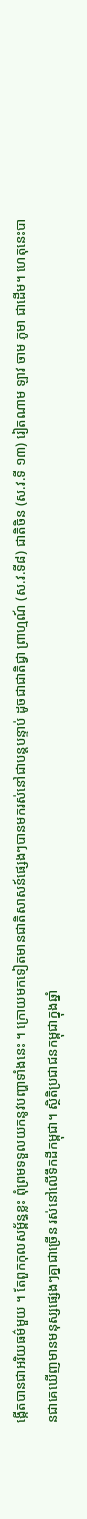ង្កើតបានជាអរិយធម៌មួយ ។ តែពួកកុលសម្ព័ន្ធខ្លះ ពុំព្រមទទួលយកនូវបញ្ហាទាំងនេះ ។ ក្រោយមកទៀតមានជាតិសាសន៍ផ្សេងៗបានមករស់នៅជាបន្តបន្ទាប់ ដូចជាជាតិជ្វា ព្រាហ្មណ៍ (ស.វ.ទី៨) ជាតិចិន (ស.វ.ទី ១៣) រៀតណាម ឡាវ ចាម ភូមា ជាដើម។ ហេតុនេះបានជាគេឃើញមានមនុស្សផ្សេងៗគ្នាជាច្រើន រស់នៅលើទឹកដីកម្ពុជា។ ស្ថិតិប្រជាជនកម្ពុជាក្នុងឆ្នាំ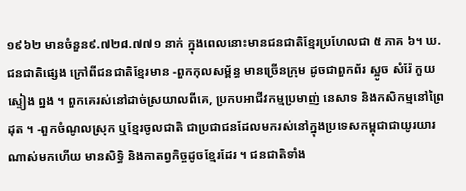១៩៦២ មានចំនួន៩.៧២៨.៧៧១ នាក់ ក្នុងពេលនោះមានជនជាតិខ្មែរប្រហែលជា ៥ ភាគ ៦។ ឃ. ជនជាតិផ្សេង ក្រៅពីជនជាតិខ្មែរមាន -ពួកកុលសម្ព័ន្ធ មានច្រើនក្រុម ដូចជាពួកព័រ ស្អូច សំរ៉ែ កួយ ស្ទៀង ព្នង ។ ពួកគេរស់នៅដាច់ស្រយាលពីគេ, ប្រកបអាជីវកម្មប្រមាញ់ នេសាទ និងកសិកម្មនៅព្រៃដុត ។ -ពួកចំណូលស្រុក ឬខ្មែរចូលជាតិ ជាប្រជាជនដែលមករស់នៅក្នុងប្រទេសកម្ពុជាជាយូរយារណាស់មកហើយ មានសិទ្ធិ និងកាតព្វកិច្ចដូចខ្មែរដែរ ។ ជនជាតិទាំង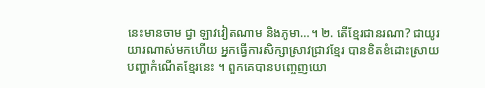នេះមានចាម ជ្វា ឡាវវៀតណាម និងភូមា…។ ២. តើខ្មែរជានរណា? ជាយូរយារណាស់មកហើយ អ្នកធ្វើការសិក្សាស្រាវជ្រាវខ្មែរ បានខិតខំដោះស្រាយបញ្ហាកំណើតខ្មែរនេះ ។ ពួកគេបានបញ្ចេញយោ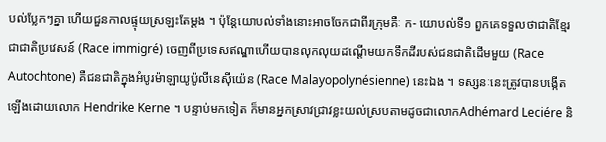បល់ប្លែកៗគ្នា ហើយជួនកាលផ្ទុយស្រឡះតែម្តង ។ ប៉ុន្តែយោបល់ទាំងនោះអាចចែកជាពីរក្រុមគឺៈ ក- យោបល់ទី១ ពួកគេទទួលថាជាតិខ្មែរ ជាជាតិប្រវេសន៍ (Race immigré) ចេញពីប្រទេសឥណ្ឌាហើយបានលុកលុយដណ្តើមយកទឹកដីរបស់ជនជាតិដើមមួយ (Race Autochtone) គឺជនជាតិក្នុងអំបូរម៉ាឡាយូប៉ូលីនេស៊ីយ៉េន (Race Malayopolynésienne) នេះឯង ។ ទស្សនៈនេះត្រូវបានបង្កើតឡើងដោយលោក Hendrike Kerne ។ បន្ទាប់មកទៀត ក៏មានអ្នកស្រាវជ្រាវខ្លះយល់ស្របតាមដូចជាលោកAdhémard Leciére និ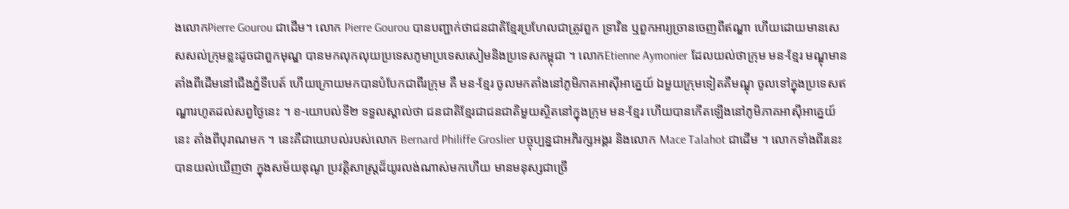ងលោកPierre Gourou ជាដើម។ លោក Pierre Gourou បានបញ្ជាក់ថាជនជាតិខ្មែរប្រហែលជាត្រូវពួក ទ្រាវិឌ ឬពួកអារ្យច្រានចេញពីឥណ្ឌា ហើយដោយមានសេសសល់ក្រុមខ្លះដូចជាពួកមុណ្ឌ បានមកលុកលុយប្រទេសភូមាប្រទេសសៀមនិងប្រទេសកម្ពុជា ។ លោកEtienne Aymonier ដែលយល់ថាក្រុម មន-ខ្មែរ មណ្ឌុមានតាំងពីដើមនៅជើងភ្នំទីបេត៍ ហើយក្រោយមកបានបំបែកជាពីរក្រុម គឺ មន-ខ្មែរ ចូលមកតាំងនៅភូមិភាគអាស៊ីអាគ្នេយ៍ ឯមួយក្រុមទៀតគឺមណ្ឌុ ចូលទៅក្នុងប្រទេសឥណ្ឌារហូតដល់សព្វថ្ងៃនេះ ។ ខ-យោបល់ទី២ ទទួលស្គាល់ថា ជនជាតិខ្មែរជាជនជាតិមួយស្ថិតនៅក្នុងក្រុម មន-ខ្មែរ ហើយបានកើតឡើងនៅភូមិភាគអាស៊ីអាគ្នេយ៍នេះ តាំងពីបុរាណមក ។ នេះគឺជាយោបល់របស់លោក Bernard Philiffe Groslier បច្ចុប្បន្នជាអភិរក្សអង្គរ និងលោក Mace Talahot ជាដើម ។ លោកទាំងពីរនេះបានយល់ឃើញថា ក្នុងសម័យឌុណូ ប្រវត្តិសាស្ត្រដ៏យូរលង់ណាស់មកហើយ មានមនុស្សជាច្រើ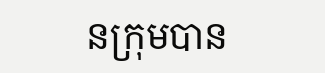នក្រុមបាន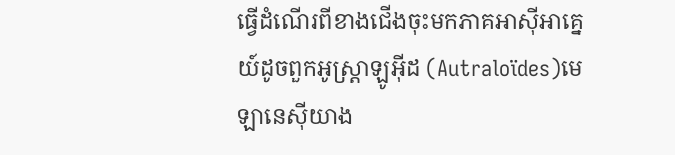ធ្វើដំណើរពីខាងជើងចុះមកភាគអាស៊ីអាគ្នេយ៍ដូចពួកអូស្ត្រាឡូអ៊ីដ (Autraloïdes)មេឡានេស៊ីយាង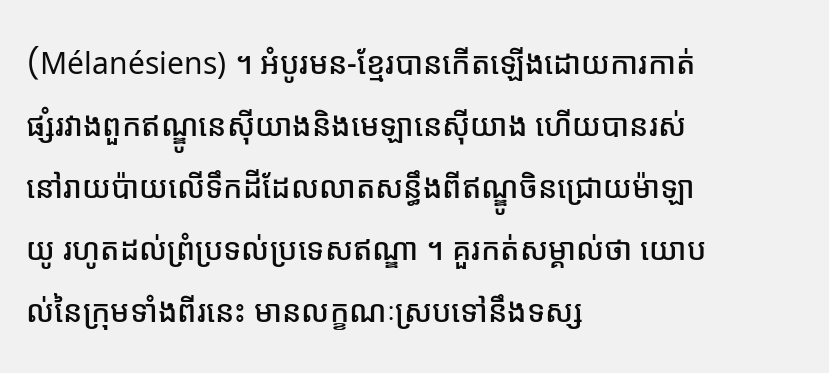(Mélanésiens) ។ អំបូរមន-ខ្មែរបានកើតឡើងដោយការកាត់ផ្សំរវាងពួកឥណ្ឌូនេស៊ីយាងនិងមេឡានេស៊ីយាង ហើយបានរស់នៅរាយប៉ាយលើទឹកដីដែលលាតសន្ធឹងពីឥណ្ឌូចិនជ្រោយម៉ាឡាយូ រហូតដល់ព្រំប្រទល់ប្រទេសឥណ្ឌា ។ គួរកត់សម្គាល់ថា យោបល់នៃក្រុមទាំងពីរនេះ មានលក្ខណៈស្របទៅនឹងទស្ស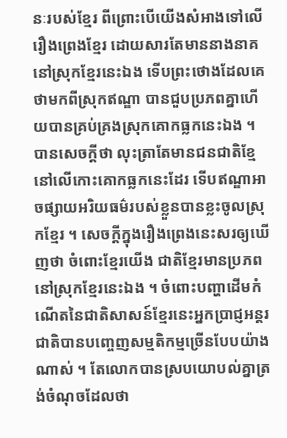នៈរបស់ខ្មែរ ពីព្រោះបើយើងសំអាងទៅលើរឿងព្រេងខ្មែរ ដោយសារតែមាននាងនាគនៅស្រុកខ្មែរនេះឯង ទើបព្រះថោងដែលគេថាមកពីស្រុកឥណ្ឌា បានជួបប្រភពគ្នាហើយបានគ្រប់គ្រងស្រុកគោកធ្លកនេះឯង ។ បានសេចក្តីថា លុះត្រាតែមានជនជាតិខ្មែនៅលើកោះគោកធ្លកនេះដែរ ទើបឥណ្ឌាអាចផ្សាយអរិយធម៌របស់ខ្លួនបានខ្លះចូលស្រុកខ្មែរ ។ សេចក្តីក្នុងរឿងព្រេងនេះសរឲ្យឃើញថា ចំពោះខ្មែរយើង ជាតិខ្មែរមានប្រភពនៅស្រុកខ្មែរនេះឯង ។ ចំពោះបញ្ហាដើមកំណើតនៃជាតិសាសន៍ខ្មែរនេះអ្នកប្រាជ្ញអន្តរជាតិបានបញ្ចេញសម្មតិកម្មច្រើនបែបយ៉ាងណាស់ ។ តែលោកបានស្របយោបល់គ្នាត្រង់ចំណុចដែលថា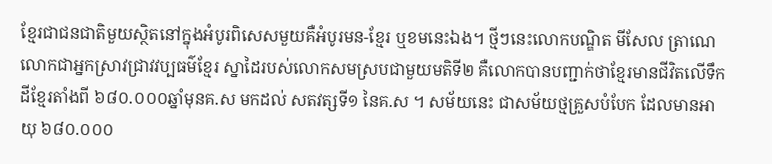ខ្មែរជាជនជាតិមួយស្ថិតនៅក្នុងអំបូរពិសេសមួយគឺអំបូរមន-ខ្មែរ ឬខមនេះឯង។ ថ្មីៗនេះលោកបណ្ឌិត មីសែល ត្រាណេ លោកជាអ្នកស្រាវជ្រាវវប្បធម៌ខ្មែរ ស្នាដៃរបស់លោកសមស្របជាមួយមតិទី២ គឺលោកបានបញ្ជាក់ថាខ្មែរមានជីវិតលើទឹកដីខ្មែរតាំងពី ៦៨០.០០០ឆ្នាំមុនគ.ស មកដល់ សតវត្សទី១ នៃគ.ស ។ សម័យនេះ ជាសម័យថ្មគ្រួសបំបែក ដែលមានអាយុ ៦៨០.០០០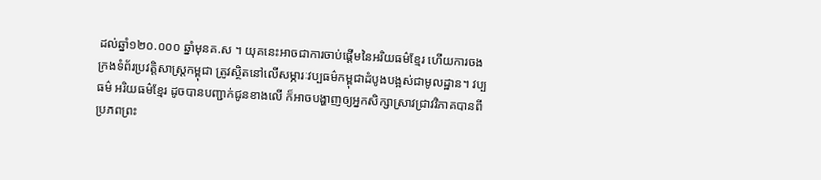ដល់ឆ្នាំ១២០.០០០ ឆ្នាំមុនគ.ស ។ យុគនេះអាចជាការចាប់ផ្តើមនៃអរិយធម៌ខ្មែរ ហើយការចងក្រងទំព័រប្រវត្តិសាស្រ្តកម្ពុជា ត្រូវស្ថិតនៅលើសម្ភារៈវប្បធម៌កម្ពុជាដំបូងបង្អស់ជាមូលដ្ឋាន។ វប្បធម៌ អរិយធម៌ខ្មែរ ដូចបានបញ្ជាក់ជូនខាងលើ ក៏អាចបង្ហាញឲ្យអ្នកសិក្សាស្រាវជ្រាវវិភាគបានពីប្រភពព្រះ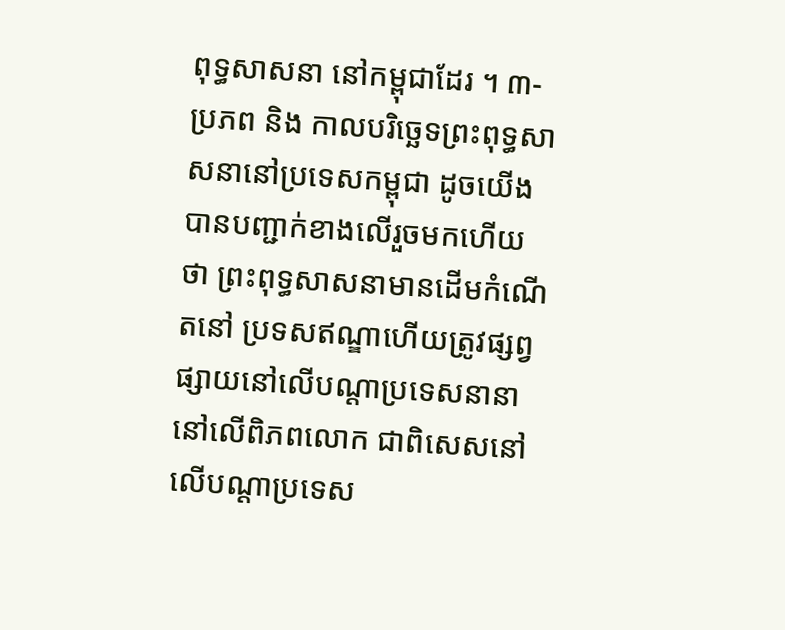ពុទ្ធសាសនា នៅកម្ពុជាដែរ ។ ៣- ប្រភព និង កាលបរិច្ឆេទព្រះពុទ្ធសាសនានៅប្រទេសកម្ពុជា ដូចយើងបានបញ្ជាក់ខាងលើរួចមកហើយថា ព្រះពុទ្ធសាសនាមានដើមកំណើតនៅ ប្រទសឥណ្ឌាហើយត្រូវផ្សព្វផ្សាយនៅលើបណ្តាប្រទេសនានានៅលើពិភពលោក ជាពិសេសនៅលើបណ្តាប្រទេស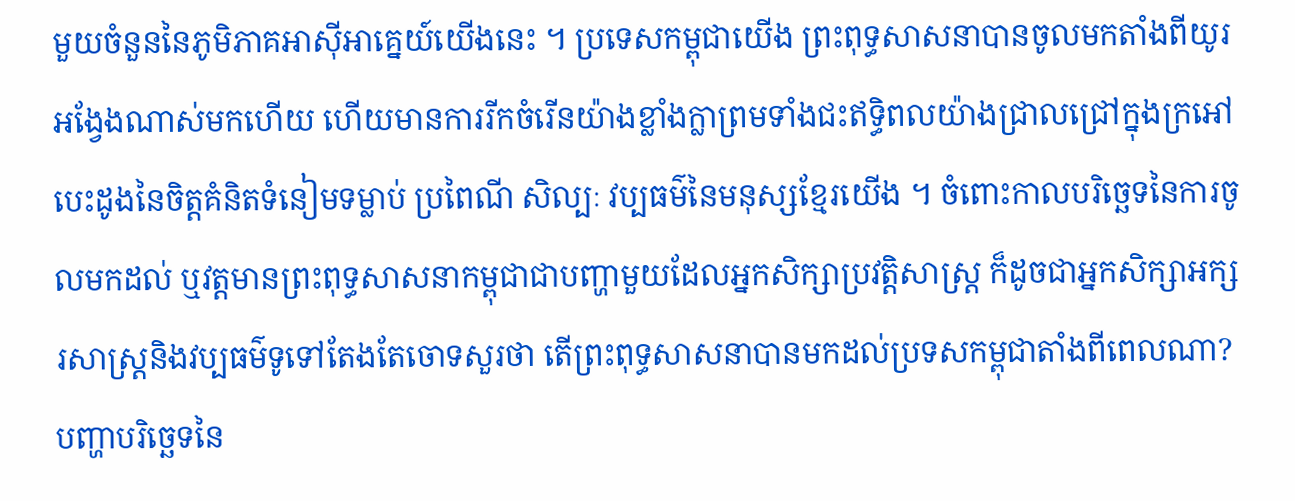មួយចំនួននៃភូមិភាគអាស៊ីអាគ្នេយ៍យើងនេះ ។ ប្រទេសកម្ពុជាយើង ព្រះពុទ្ធសាសនាបានចូលមកតាំងពីយូរអង្វែងណាស់មកហើយ ហើយមានការរីកចំរើនយ៉ាងខ្លាំងក្លាព្រមទាំងជះឥទ្ធិពលយ៉ាងជ្រាលជ្រៅក្នុងក្រអៅបេះដូងនៃចិត្តគំនិតទំនៀមទម្លាប់ ប្រពៃណី សិល្បៈ វប្បធម៌នៃមនុស្សខ្មែរយើង ។ ចំពោះកាលបរិច្ឆេទនៃការចូលមកដល់ ឬវត្តមានព្រះពុទ្ធសាសនាកម្ពុជាជាបញ្ហាមួយដែលអ្នកសិក្សាប្រវត្តិសាស្ត្រ ក៏ដូចជាអ្នកសិក្សាអក្សរសាស្រ្តនិងវប្បធម៌ទូទៅតែងតែចោទសួរថា តើព្រះពុទ្ធសាសនាបានមកដល់ប្រទសកម្ពុជាតាំងពីពេលណា? បញ្ហាបរិច្ឆេទនៃ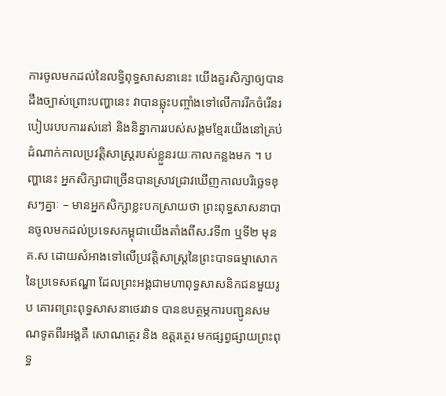ការចូលមកដល់នៃលទ្ធិពុទ្ធសាសនានេះ យើងគួរសិក្សាឲ្យបានដឹងច្បាស់ព្រោះបញ្ហានេះ វាបានឆ្លុះបញ្ចាំងទៅលើការរីកចំរើនរបៀបរបបការរស់នៅ និងនិន្នាការរបស់សង្គមខ្មែរយើងនៅគ្រប់ដំណាក់កាលប្រវត្តិសាស្រ្តរបស់ខ្លួនរយៈកាលកន្លងមក ។ បញ្ហានេះ អ្នកសិក្សាជាច្រើនបានស្រាវជ្រាវឃើញកាលបរិច្ឆេទខុសៗគ្នាៈ – មានអ្នកសិក្សាខ្លះបកស្រាយថា ព្រះពុទ្ធសាសនាបានចូលមកដល់ប្រទេសកម្ពុជាយើងតាំងពីស.វទី៣ ឬទី២ មុនគ.ស ដោយសំអាងទៅលើប្រវត្តិសាស្រ្តនៃព្រះបាទធម្មាសោកនៃប្រទេសឥណ្ឌា ដែលព្រះអង្គជាមហាពុទ្ធសាសនិកជនមួយរូប គោរពព្រះពុទ្ធសាសនាថេរវាទ បានឧបត្ថម្ភការបញ្ជូនសមណទូតពីរអង្គគឺ សោណត្ថេរ និង ឧត្តរត្ថេរ មកផ្សព្វផ្សាយព្រះពុទ្ធ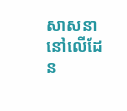សាសនានៅលើដែន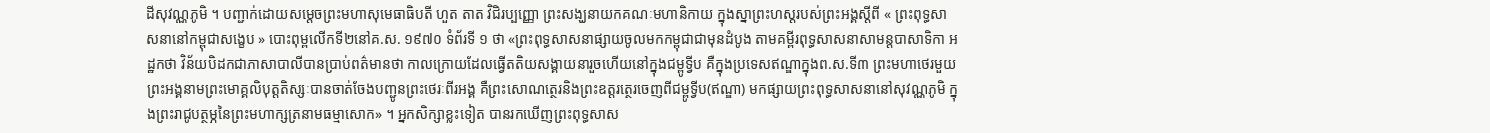ដីសុវណ្ណភូមិ ។ បញ្ជាក់ដោយសម្តេចព្រះមហាសុមេធាធិបតី ហួត តាត វិជិរប្បញ្ញោ ព្រះសង្ឃនាយកគណៈមហានិកាយ ក្នុងស្នាព្រះហស្តរបស់ព្រះអង្គស្តីពី « ព្រះពុទ្ធសាសនានៅកម្ពុជាសង្ខេប » បោះពុម្ពលើកទី២នៅគ.ស. ១៩៧០ ទំព័រទី ១ ថា «ព្រះពុទ្ធសាសនាផ្សាយចូលមកកម្ពុជាជាមុនដំបូង តាមគម្ពីរពុទ្ធសាសនាសាមន្តបាសាទិកា អដ្ឋកថា វិន័យបិដកជាភាសាបាលីបានប្រាប់ពត៌មានថា កាលក្រោយដែលធ្វើតតិយសង្គាយនារួចហើយនៅក្នុងជម្ពូទ្វីប គឺក្នុងប្រទេសឥណ្ឌាក្នុងព.ស.ទី៣ ព្រះមហាថេរមួយព្រះអង្គនាមព្រះមោគ្គលិបុត្តតិស្សៈបានចាត់ចែងបញ្ជូនព្រះថេរៈពីរអង្គ គឺព្រះសោណត្ថេរនិងព្រះឧត្តរត្ថេរចេញពីជម្ពូទ្វីប(ឥណ្ឌា) មកផ្សាយព្រះពុទ្ធសាសនានៅសុវណ្ណភូមិ ក្នុងព្រះរាជូបត្ថម្ភនៃព្រះមហាក្សត្រនាមធម្មាសោក» ។ អ្នកសិក្សាខ្លះទៀត បានរកឃើញព្រះពុទ្ធសាស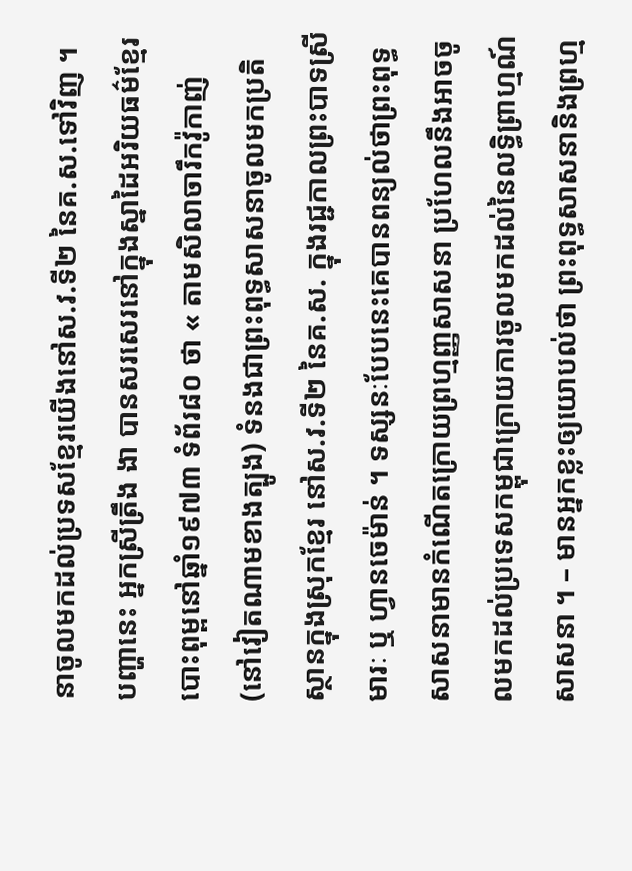នាចូលមកដល់ប្រទសខ្មែរយើងនៅស.វ.ទី២ នៃគ.ស.ទៅវិញ ។ បញ្ហានេះ អ្នកស្រីត្រឹង ងា បានសរសេរនៅក្នុងស្នាដៃអរិយធម៌ខ្មែរ បោះពុម្ពនៅឆ្នាំ១៩៧៣ ទំព័រ៨០ ថា « តាមសិលាចារឹកវ៉ូកាញ់ (នៅវៀតណាមខាងត្បូង) ទំនងជាព្រះពុទ្ធសាសនាចូលមកប្រតិស្ថានក្នុងស្រុកខ្មែរ នៅស.វ.ទី២ នៃគ.ស. ក្នុងរជ្ជកាលព្រះបាទស្រីមារៈ ឬ ហ្វានចេម៉ាន់ ។ ទស្សនៈបែបនេះគេបានពន្យល់ថាព្រះពុទ្ធសាសនាមានកំណើតក្រោយព្រហ្មញ្ញសាសនា ប្រហែលនឹងអាចចូលមកដល់ប្រទេសកម្ពុជាក្រោយការចូលមកដល់នៃលទ្ធិព្រាហ្មណ៍សាសនា ។ – មានអ្នកខ្លះឲ្យយោបល់ថា ព្រះពុទ្ធសាសនានិងព្រហ្ម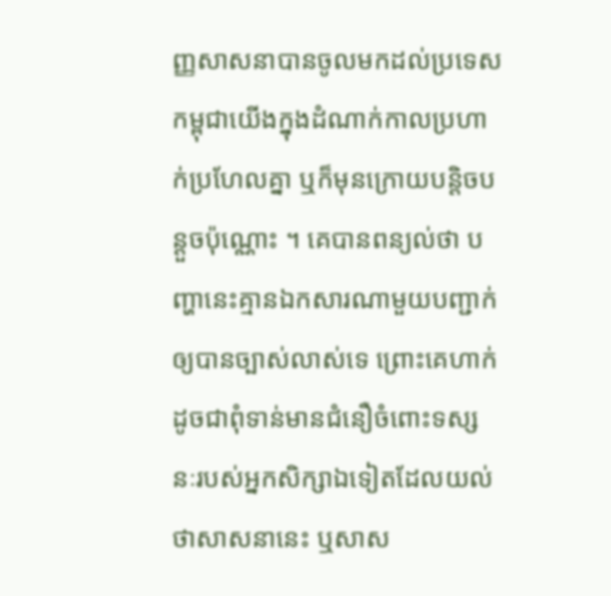ញ្ញសាសនាបានចូលមកដល់ប្រទេសកម្ពុជាយើងក្នុងដំណាក់កាលប្រហាក់ប្រហែលគ្នា ឬក៏មុនក្រោយបន្តិចបន្តួចប៉ុណ្ណោះ ។ គេបានពន្យល់ថា បញ្ហានេះគ្មានឯកសារណាមួយបញ្ជាក់ឲ្យបានច្បាស់លាស់ទេ ព្រោះគេហាក់ដូចជាពុំទាន់មានជំនឿចំពោះទស្សនៈរបស់អ្នកសិក្សាឯទៀតដែលយល់ថាសាសនានេះ ឬសាស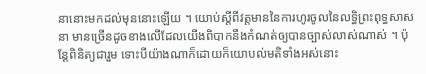នានោះមកដល់មុននោះឡើយ ។ យោប់ស្តីពីវត្តមាននៃការហូរចូលនៃលទ្ធិព្រះពុទ្ធសាសនា មានច្រើនដូចខាងលើដែលយើងពិបាកនឹងកំណត់ឲ្យបានច្បាស់លាស់ណាស់ ។ ប៉ុន្តែពិនិត្យជារួម ទោះបីយ៉ាងណាក៏ដោយក៏យោបល់មតិទាំងអស់នោះ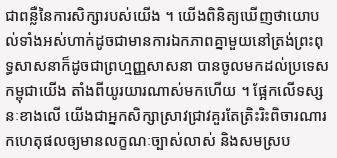ជាពន្លឺនៃការសិក្សារបស់យើង ។ យើងពិនិត្យឃើញថាយោបល់ទាំងអស់ហាក់ដូចជាមានការឯកភាពគ្នាមួយនៅត្រង់ព្រះពុទ្ធសាសនាក៏ដូចជាព្រហ្មញ្ញសាសនា បានចូលមកដល់ប្រទេសកម្ពុជាយើង តាំងពីយូរយារណាស់មកហើយ ។ ផ្អែកលើទស្សនៈខាងលើ យើងជាអ្នកសិក្សាស្រាវជ្រាវគួរតែត្រិះរិះពិចារណារកហេតុផលឲ្យមានលក្ខណៈច្បាស់លាស់ និងសមស្រប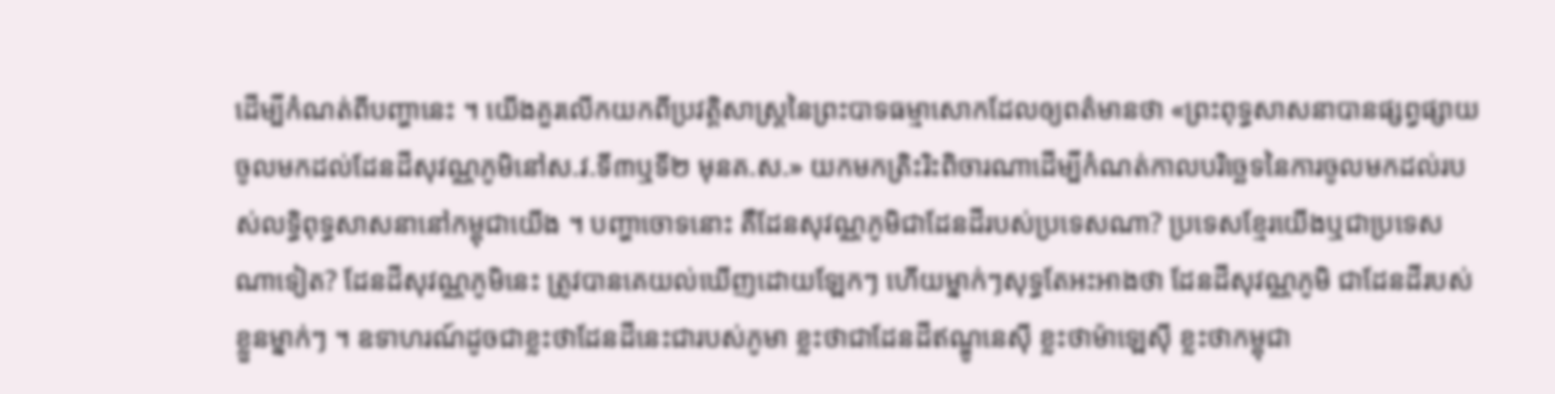ដើម្បីកំណត់ពីបញ្ហានេះ ។ យើងគួរលើកយកពីប្រវត្តិសាស្រ្តនៃព្រះបាទធម្មាសោកដែលឲ្យពត៌មានថា «ព្រះពុទ្ធសាសនាបានផ្សព្វផ្សាយចូលមកដល់ដែនដីសុវណ្ណភូមិនៅស.វ.ទី៣ឬទី២ មុនគ.ស.» យកមកត្រិះរិះពិចារណាដើម្បីកំណត់កាលបរិច្ឆេទនៃការចូលមកដល់របស់លទ្ធិពុទ្ធសាសនានៅកម្ពុជាយើង ។ បញ្ហាចោទនោះ គឺដែនសុវណ្ណភូមិជាដែនដីរបស់ប្រទេសណា? ប្រទេសខ្មែរយើងឬជាប្រទេសណាទៀត? ដែនដីសុវណ្ណភូមិនេះ ត្រូវបានគេយល់ឃើញដោយឡែកៗ ហើយម្នាក់ៗសុទ្ធតែអះអាងថា ដែនដីសុវណ្ណភូមិ ជាដែនដីរបស់ខ្លួនម្នាក់ៗ ។ ឧទាហរណ៍ដូចជាខ្លះថាដែនដីនេះជារបស់ភូមា ខ្លះថាជាដែនដីឥណ្ឌូនេស៊ី ខ្លះថាម៉ាឡេស៊ី ខ្លះថាកម្ពុជា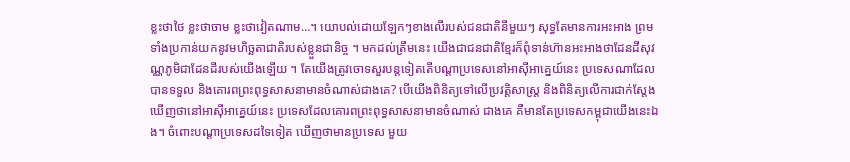ខ្លះថាថៃ ខ្លះថាចាម ខ្លះថាវៀតណាម…។ យោបល់ដោយឡែកៗខាងលើរបស់ជនជាតិនីមួយៗ សុទ្ធតែមានការអះអាង ព្រមទាំងប្រកាន់យកនូវមហិច្ឆតាជាតិរបស់ខ្លួនជានិច្ច ។ មកដល់ត្រឹមនេះ យើងជាជនជាតិខ្មែរក៏ពុំទាន់ហ៊ានអះអាងថាដែនដីសុវណ្ណភូមិជាដែនដីរបស់យើងឡើយ ។ តែយើងត្រូវចោទសួរបន្តទៀតតើបណ្តាប្រទេសនៅអាស៊ីអាគ្នេយ៍នេះ ប្រទេសណាដែលបានទទួល និងគោរពព្រះពុទ្ធសាសនាមានចំណាស់ជាងគេ? បើយើងពិនិត្យទៅលើប្រវត្តិសាស្ត្រ និងពិនិត្យលើការជាក់ស្តែងឃើញថានៅអាស៊ីអាគ្នេយ៍នេះ ប្រទេសដែលគោរពព្រះពុទ្ធសាសនាមានចំណាស់ ជាងគេ គឺមានតែប្រទេសកម្ពុជាយើងនេះឯង។ ចំពោះបណ្តាប្រទេសដទៃទៀត ឃើញថាមានប្រទេស មួយ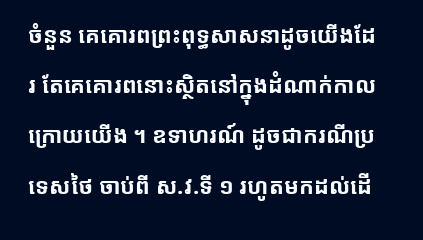ចំនួន គេគោរពព្រះពុទ្ធសាសនាដូចយើងដែរ តែគេគោរពនោះស្ថិតនៅក្នុងដំណាក់កាលក្រោយយើង ។ ឧទាហរណ៍ ដូចជាករណីប្រទេសថៃ ចាប់ពី ស.វ.ទី ១ រហូតមកដល់ដើ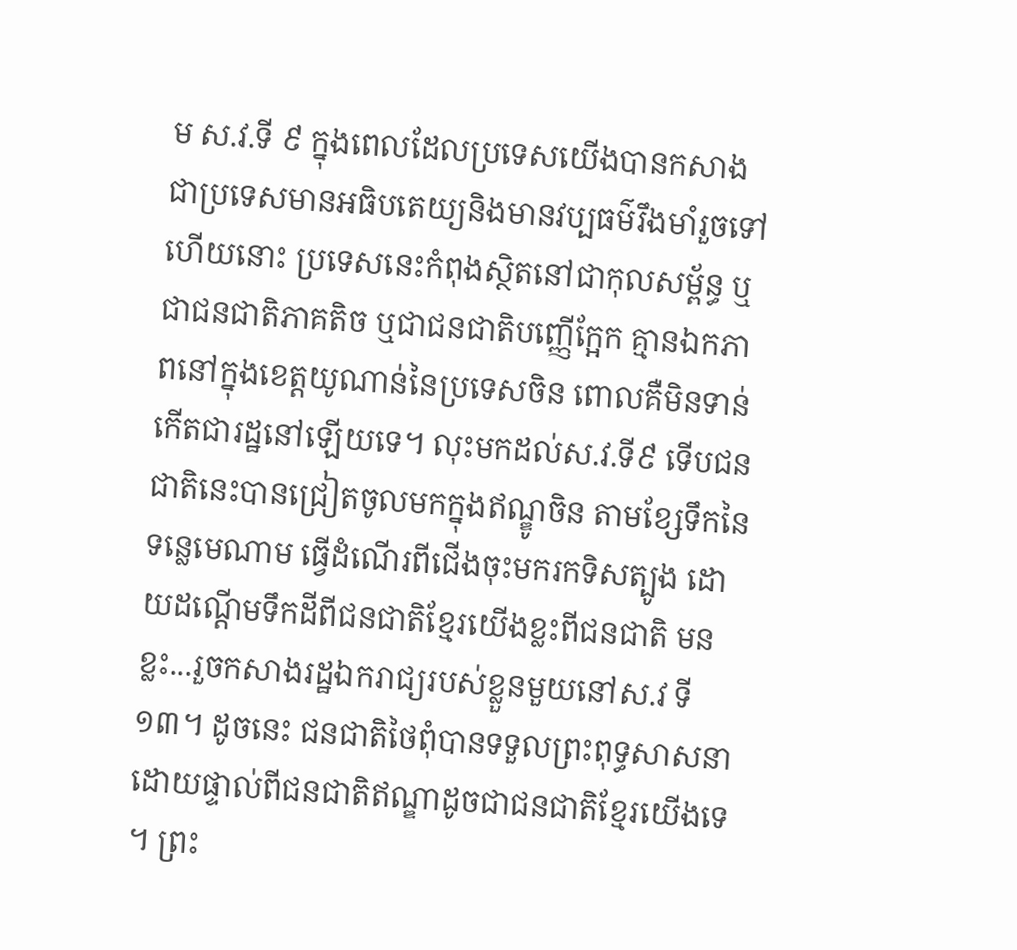ម ស.វ.ទី ៩ ក្នុងពេលដែលប្រទេសយើងបានកសាងជាប្រទេសមានអធិបតេយ្យនិងមានវប្បធម៌រឹងមាំរួចទៅហើយនោះ ប្រទេសនេះកំពុងស្ថិតនៅជាកុលសម្ព័ន្ធ ឬជាជនជាតិភាគតិច ឬជាជនជាតិបញ្ញើក្អែក គ្មានឯកភាពនៅក្នុងខេត្តយូណាន់នៃប្រទេសចិន ពោលគឺមិនទាន់កើតជារដ្ឋនៅឡើយទេ។ លុះមកដល់ស.វ.ទី៩ ទើបជនជាតិនេះបានជ្រៀតចូលមកក្នុងឥណ្ឌូចិន តាមខ្សែទឹកនៃទន្លេមេណាម ធ្វើដំណើរពីជើងចុះមករកទិសត្បូង ដោយដណ្តើមទឹកដីពីជនជាតិខ្មែរយើងខ្លះពីជនជាតិ មនខ្លះ...រួចកសាងរដ្ឋឯករាជ្យរបស់ខ្លួនមួយនៅស.វ ទី១៣។ ដូចនេះ ជនជាតិថៃពុំបានទទួលព្រះពុទ្ធសាសនាដោយផ្ទាល់ពីជនជាតិឥណ្ឌាដូចជាជនជាតិខ្មែរយើងទេ ។ ព្រះ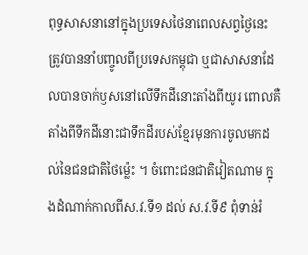ពុទ្ធសាសនានៅក្នុងប្រទេសថៃនាពេលសព្វថ្ងៃនេះ ត្រូវបាននាំបញ្ចូលពីប្រទេសកម្ពុជា ឬជាសាសនាដែលបានចាក់ឫសនៅលើទឹកដីនោះតាំងពីយូរ ពោលគឺ តាំងពីទឹកដីនោះជាទឹកដីរបស់ខ្មែរមុនការចូលមកដល់នៃជនជាតិថៃម៉្លេះ ។ ចំពោះជនជាតិវៀតណាម ក្នុងដំណាក់កាលពីស.វ.ទី១ ដល់ ស.វ.ទី៩ ពុំទាន់រំ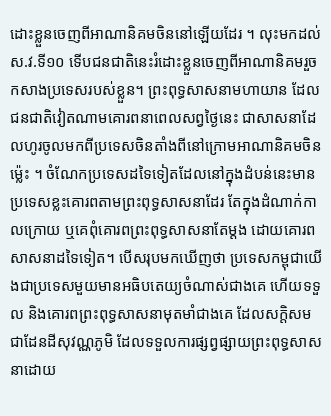ដោះខ្លួនចេញពីអាណានិគមចិននៅឡើយដែរ ។ លុះមកដល់ ស.វ.ទី១០ ទើបជនជាតិនេះរំដោះខ្លួនចេញពីអាណានិគមរួចកសាងប្រទេសរបស់ខ្លួន។ ព្រះពុទ្ធសាសនាមហាយាន ដែលជនជាតិវៀតណាមគោរពនាពេលសព្វថ្ងៃនេះ ជាសាសនាដែលហូរចូលមកពីប្រទេសចិនតាំងពីនៅក្រោមអាណានិគមចិនម៉្លេះ ។ ចំណែកប្រទេសដទៃទៀតដែលនៅក្នុងដំបន់នេះមានប្រទេសខ្លះគោរពតាមព្រះពុទ្ធសាសនាដែរ តែក្នុងដំណាក់កាលក្រោយ ឬគេពុំគោរពព្រះពុទ្ធសាសនាតែម្តង ដោយគោរពសាសនាដទៃទៀត។ បើសរុបមកឃើញថា ប្រទេសកម្ពុជាយើងជាប្រទេសមួយមានអធិបតេយ្យចំណាស់ជាងគេ ហើយទទួល និងគោរពព្រះពុទ្ធសាសនាមុតមាំជាងគេ ដែលសក្តិសមជាដែនដីសុវណ្ណភូមិ ដែលទទួលការផ្សព្វផ្សាយព្រះពុទ្ធសាសនាដោយ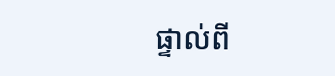ផ្ទាល់ពី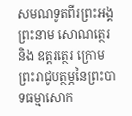សមណទូតពីរព្រះអង្គព្រះនាម សោណត្ថេរ និង ឧត្តរត្ថេរ ក្រោមព្រះរាជូបត្ថម្ភនៃព្រះបាទធម្មាសោក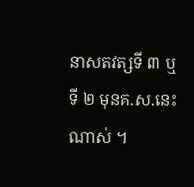នាសតវត្សទី ៣ ឬទី ២ មុនគ.ស.នេះណាស់ ។